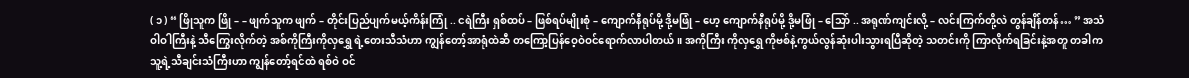( ၁ ) “ ဖြိုသူက ဖြို – – ဖျက်သူက ဖျက် – တိုင်းပြည်ပျက်မယ့်ကိန်းကြုံ .. ငရဲကြီး ရှစ်ထပ် – ဖြစ်ရပ်မျိုးစုံ – ကျောက်နီရုပ်မို့ ဒို့မဖြုံ – ဟေ့ ကျောက်နီရုပ်မို့ ဒို့မဖြုံ – သြော် .. အရုဏ်ကျင်းလို့ – လင်းကြက်တို့လဲ တွန်ချိန်တန်… ” အသံဝါဝါကြီးနဲ့ သီကြွေးလိုက်တဲ့ အစ်ကိုကြီးကိုလှရွှေ ရဲ့တေးသီသံဟာ ကျွန်တော့်အာရုံထဲဆီ တကြော့ပြန်ဝေ့ဝဲဝင်ရောက်လာပါတယ်။ အကိုကြီး ကိုလှရွှေ ကိုဗစ်နဲ့ကွယ်လွန်ဆုံးပါးသွားရပြီဆိုတဲ့ သတင်းကို ကြာလိုက်ရခြင်းနဲ့အတူ တခါက သူ့ရဲ့သီချင်းသံကြီးဟာ ကျွန်တော့်ရင်ထဲ ရစ်ဝဲ ဝင်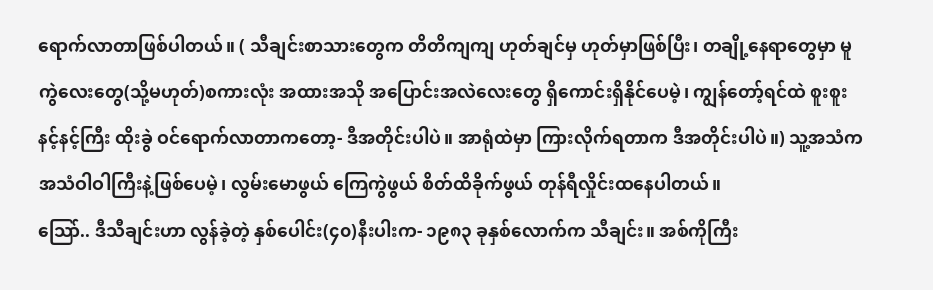ရောက်လာတာဖြစ်ပါတယ်။ ( သီချင်းစာသားတွေက တိတိကျကျ ဟုတ်ချင်မှ ဟုတ်မှာဖြစ်ပြီး၊ တချို့နေရာတွေမှာ မူကွဲလေးတွေ(သို့မဟုတ်)စကားလုံး အထားအသို အပြောင်းအလဲလေးတွေ ရှိကောင်းရှိနိုင်ပေမဲ့၊ ကျွန်တော့်ရင်ထဲ စူးစူးနင့်နင့်ကြီး ထိုးခွဲ ဝင်ရောက်လာတာကတော့- ဒီအတိုင်းပါပဲ။ အာရုံထဲမှာ ကြားလိုက်ရတာက ဒီအတိုင်းပါပဲ။) သူ့အသံက အသံဝါဝါကြီးနဲ့ဖြစ်ပေမဲ့၊ လွမ်းမောဖွယ် ကြေကွဲဖွယ် စိတ်ထိခိုက်ဖွယ် တုန်ရီလှိုင်းထနေပါတယ်။
သြော်.. ဒီသီချင်းဟာ လွန်ခဲ့တဲ့ နှစ်ပေါင်း(၄၀)နီးပါးက- ၁၉၈၃ ခုနှစ်လောက်က သီချင်း။ အစ်ကိုကြီး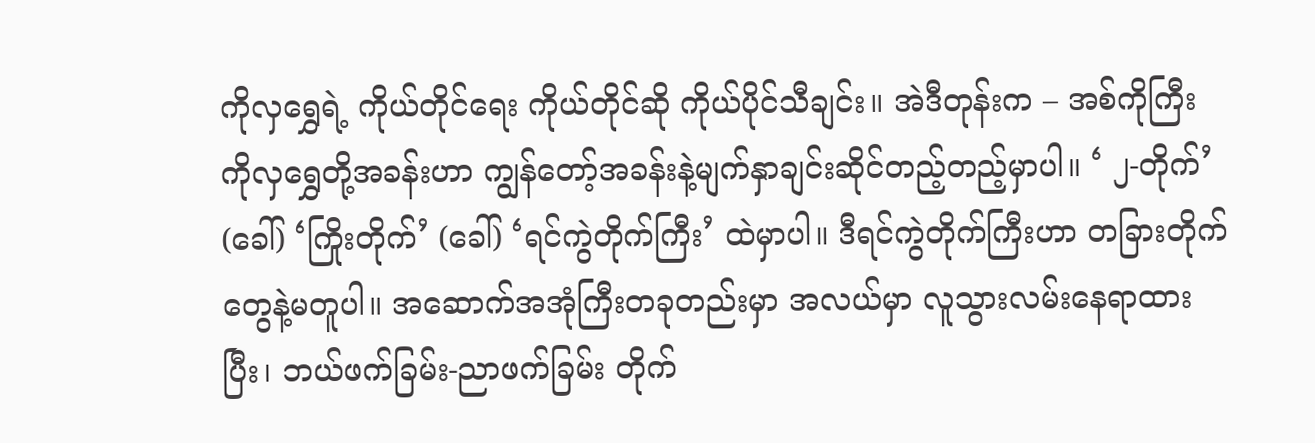ကိုလှရွှေရဲ့ ကိုယ်တိုင်ရေး ကိုယ်တိုင်ဆို ကိုယ်ပိုင်သီချင်း။ အဲဒီတုန်းက – အစ်ကိုကြီးကိုလှရွှေတို့အခန်းဟာ ကျွန်တော့်အခန်းနဲ့မျက်နှာချင်းဆိုင်တည့်တည့်မှာပါ။ ‘ ၂-တိုက်’ (ခေါ်) ‘ကြိုးတိုက်’ (ခေါ်) ‘ရင်ကွဲတိုက်ကြီး’ ထဲမှာပါ။ ဒီရင်ကွဲတိုက်ကြီးဟာ တခြားတိုက်တွေနဲ့မတူပါ။ အဆောက်အအုံကြီးတခုတည်းမှာ အလယ်မှာ လူသွားလမ်းနေရာထားပြီး၊ ဘယ်ဖက်ခြမ်း-ညာဖက်ခြမ်း တိုက်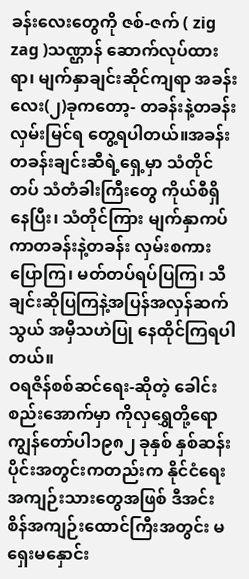ခန်းလေးတွေကို ဇစ်-ဇက် ( zig zag )သဏ္ဌာန် ဆောက်လုပ်ထားရာ၊ မျက်နှာချင်းဆိုင်ကျရာ အခန်းလေး(၂)ခုကတော့- တခန်းနဲ့တခန်း လှမ်းမြင်ရ တွေ့ရပါတယ်။အခန်းတခန်းချင်းဆီရဲ့ရှေ့မှာ သံတိုင်တပ် သံတံခါးကြီးတွေ ကိုယ်စီရှိနေပြီး၊ သံတိုင်ကြား မျက်နှာကပ်ကာတခန်းနဲ့တခန်း လှမ်းစကားပြောကြ၊ မတ်တပ်ရပ်ပြကြ၊ သီချင်းဆိုပြကြနဲ့အပြန်အလှန်ဆက်သွယ် အမှီသဟဲပြု နေထိုင်ကြရပါတယ်။
ဝရဇိန်စစ်ဆင်ရေး-ဆိုတဲ့ ခေါင်းစည်းအောက်မှာ ကိုလှရွှေတို့ရော ကျွန်တော်ပါ၁၉၈၂ ခုနှစ် နှစ်ဆန်းပိုင်းအတွင်းကတည်းက နိုင်ငံရေးအကျဉ်းသားတွေအဖြစ် ဒီအင်းစိန်အကျဉ်းထောင်ကြီးအတွင်း မရှေးမနှောင်း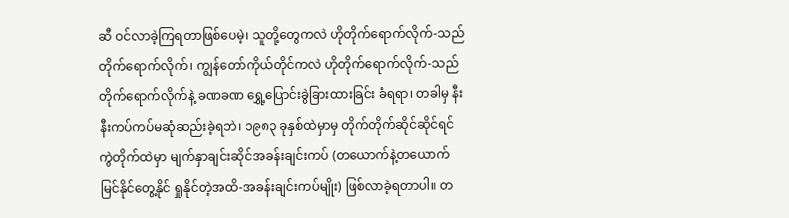ဆီ ဝင်လာခဲ့ကြရတာဖြစ်ပေမဲ့၊ သူတို့တွေကလဲ ဟိုတိုက်ရောက်လိုက်-သည်တိုက်ရောက်လိုက်၊ ကျွန်တော်ကိုယ်တိုင်ကလဲ ဟိုတိုက်ရောက်လိုက်-သည်တိုက်ရောက်လိုက်နဲ့ ခဏခဏ ရွှေ့ပြောင်းခွဲခြားထားခြင်း ခံရရာ၊ တခါမှ နီးနီးကပ်ကပ်မဆုံဆည်းခဲ့ရဘဲ၊ ၁၉၈၃ ခုနှစ်ထဲမှာမှ တိုက်တိုက်ဆိုင်ဆိုင်ရင်ကွဲတိုက်ထဲမှာ မျက်နှာချင်းဆိုင်အခန်းချင်းကပ် (တယောက်နဲ့တယောက် မြင်နိုင်တွေ့နိုင် ရှုနိုင်တဲ့အထိ-အခန်းချင်းကပ်မျိုး) ဖြစ်လာခဲ့ရတာပါ။ တ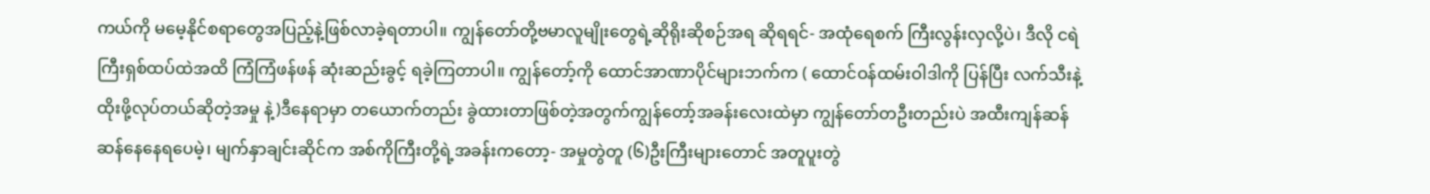ကယ်ကို မမေ့နိုင်စရာတွေအပြည့်နဲ့ဖြစ်လာခဲ့ရတာပါ။ ကျွန်တော်တို့ဗမာလူမျိုးတွေရဲ့ဆိုရိုးဆိုစဉ်အရ ဆိုရရင်- အထုံရေစက် ကြီးလွန်းလှလို့ပဲ၊ ဒီလို ငရဲကြီးရှစ်ထပ်ထဲအထိ ကြံကြံဖန်ဖန် ဆုံးဆည်းခွင့် ရခဲ့ကြတာပါ။ ကျွန်တော့်ကို ထောင်အာဏာပိုင်များဘက်က ( ထောင်ဝန်ထမ်းဝါဒါကို ပြန်ပြီး လက်သီးနဲ့ထိုးဖို့လုပ်တယ်ဆိုတဲ့အမှု နဲ့)ဒီနေရာမှာ တယောက်တည်း ခွဲထားတာဖြစ်တဲ့အတွက်ကျွန်တော့်အခန်းလေးထဲမှာ ကျွန်တော်တဦးတည်းပဲ အထီးကျန်ဆန်ဆန်နေနေရပေမဲ့၊ မျက်နှာချင်းဆိုင်က အစ်ကိုကြီးတို့ရဲ့အခန်းကတော့- အမှုတွဲတူ (၆)ဦးကြီးများတောင် အတူပူးတွဲ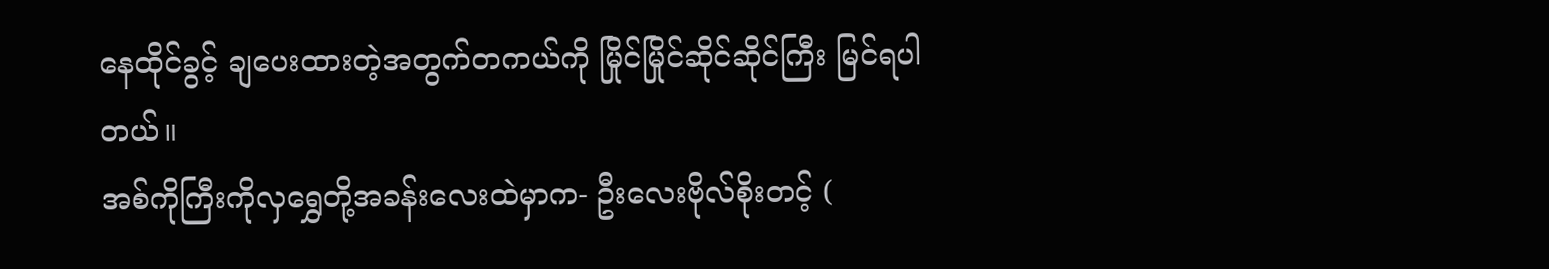နေထိုင်ခွင့် ချပေးထားတဲ့အတွက်တကယ်ကို မြိုင်မြိုင်ဆိုင်ဆိုင်ကြီး မြင်ရပါတယ်။
အစ်ကိုကြီးကိုလှရွှေတို့အခန်းလေးထဲမှာက- ဦးလေးဗိုလ်စိုးတင့် (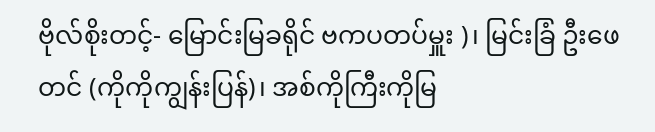ဗိုလ်စိုးတင့်- မြောင်းမြခရိုင် ဗကပတပ်မှူး )၊ မြင်းခြံ ဦးဖေတင် (ကိုကိုကျွန်းပြန်)၊ အစ်ကိုကြီးကိုမြ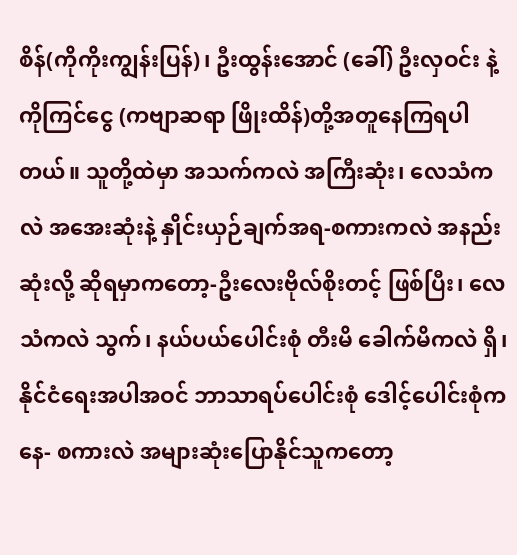စိန်(ကိုကိုးကျွန်းပြန်)၊ ဦးထွန်းအောင် (ခေါ်) ဦးလှဝင်း နဲ့ ကိုကြင်ငွေ (ကဗျာဆရာ ဖြိုးထိန်)တို့အတူနေကြရပါတယ်။ သူတို့ထဲမှာ အသက်ကလဲ အကြီးဆုံး၊ လေသံကလဲ အအေးဆုံးနဲ့ နှိုင်းယှဉ်ချက်အရ-စကားကလဲ အနည်းဆုံးလို့ ဆိုရမှာကတော့-ဦးလေးဗိုလ်စိုးတင့် ဖြစ်ပြီး၊ လေသံကလဲ သွက်၊ နယ်ပယ်ပေါင်းစုံ တီးမိ ခေါက်မိကလဲ ရှိ၊ နိုင်ငံရေးအပါအဝင် ဘာသာရပ်ပေါင်းစုံ ဒေါင့်ပေါင်းစုံကနေ- စကားလဲ အများဆုံးပြောနိုင်သူကတော့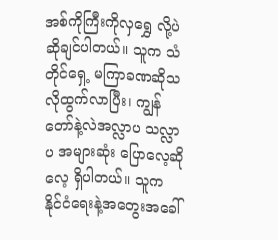အစ်ကိုကြီးကိုလှရွှေ လို့ပဲ ဆိုချင်ပါတယ်။ သူက သံတိုင်ရှေ့ မကြာခဏဆိုသလိုထွက်လာပြီး၊ ကျွန်တော်နဲ့လဲအလ္လာပ သလ္လာပ အများဆုံး ပြောလေ့ဆိုလေ့ ရှိပါတယ်။ သူက နိုင်ငံရေးနဲ့အတွေးအခေါ်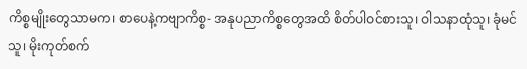ကိစ္စမျိုးတွေသာမက၊ စာပေနဲ့ကဗျာကိစ္စ- အနုပညာကိစ္စတွေအထိ စိတ်ပါဝင်စားသူ၊ ဝါသနာထုံသူ၊ ခုံမင်သူ၊ မိုးကုတ်စက်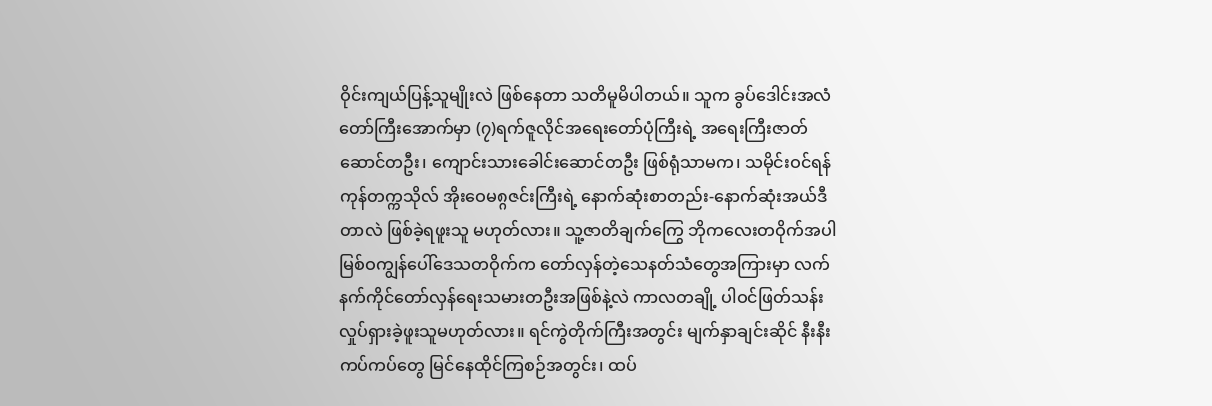ဝိုင်းကျယ်ပြန့်သူမျိုးလဲ ဖြစ်နေတာ သတိမူမိပါတယ်။ သူက ခွပ်ဒေါင်းအလံတော်ကြီးအောက်မှာ (၇)ရက်ဇူလိုင်အရေးတော်ပုံကြီးရဲ့ အရေးကြီးဇာတ်ဆောင်တဦး၊ ကျောင်းသားခေါင်းဆောင်တဦး ဖြစ်ရုံသာမက၊ သမိုင်းဝင်ရန်ကုန်တက္ကသိုလ် အိုးဝေမ၈္ဂဇင်းကြီးရဲ့ နောက်ဆုံးစာတည်း-နောက်ဆုံးအယ်ဒီတာလဲ ဖြစ်ခဲ့ရဖူးသူ မဟုတ်လား။ သူ့ဇာတိချက်ကြွေ ဘိုကလေးတဝိုက်အပါ မြစ်ဝကျွန်ပေါ်ဒေသတဝိုက်က တော်လှန်တဲ့သေနတ်သံတွေအကြားမှာ လက်နက်ကိုင်တော်လှန်ရေးသမားတဦးအဖြစ်နဲ့လဲ ကာလတချို့ ပါဝင်ဖြတ်သန်း လှုပ်ရှားခဲ့ဖူးသူမဟုတ်လား။ ရင်ကွဲတိုက်ကြီးအတွင်း မျက်နှာချင်းဆိုင် နီးနီးကပ်ကပ်တွေ မြင်နေထိုင်ကြစဉ်အတွင်း၊ ထပ်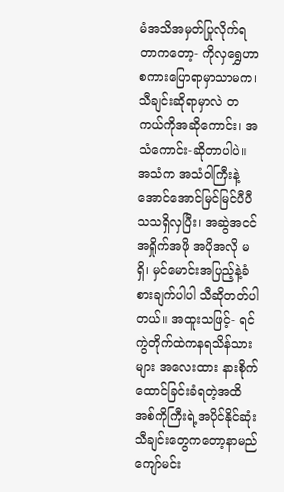မံအသိအမှတ်ပြုလိုက်ရတာကတော့- ကိုလှရွှေဟာ စကားပြောရာမှာသာမက၊ သီချင်းဆိုရာမှာလဲ တကယ်ကိုအဆိုကောင်း၊ အသံကောင်း-ဆိုတာပါပဲ။ အသံက အသံဝါကြီးနဲ့ အောင်အောင်မြင်မြင်ပီပီသသရှိလှပြီး၊ အဆွဲအငင်အရှိုက်အဖို အပိုအလို မရှိ၊ မှင်မောင်းအပြည့်နဲ့ခံစားချက်ပါပါ သီဆိုတတ်ပါတယ်။ အထူးသဖြင့်- ရင်ကွဲတိုက်ထဲကနရသိန်သားများ အလေးထား နားစိုက်ထောင်ခြင်းခံရတဲ့အထိ အစ်ကိုကြီးရဲ့အပိုင်နိုင်ဆုံးသီချင်းတွေကတော့နာမည်ကျော်မင်း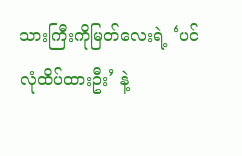သားကြီးကိုမြတ်လေးရဲ့ ‘ပင်လုံထိပ်ထားဦး’ နဲ့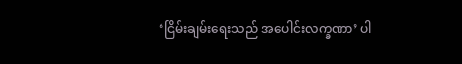‘ငြိမ်းချမ်းရေးသည် အပေါင်းလက္ခဏာ’ ပါ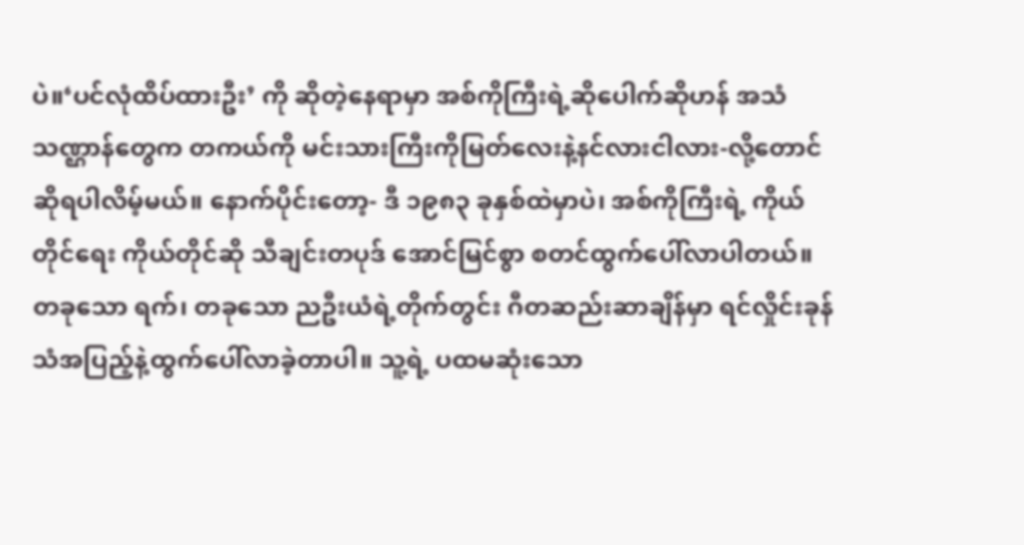ပဲ။‘ပင်လုံထိပ်ထားဦး’ ကို ဆိုတဲ့နေရာမှာ အစ်ကိုကြီးရဲ့ဆိုပေါက်ဆိုဟန် အသံ သဏ္ဌာန်တွေက တကယ်ကို မင်းသားကြီးကိုမြတ်လေးနဲ့နင်လားငါလား-လို့တောင် ဆိုရပါလိမ့်မယ်။ နောက်ပိုင်းတော့- ဒီ ၁၉၈၃ ခုနှစ်ထဲမှာပဲ၊ အစ်ကိုကြီးရဲ့ ကိုယ်တိုင်ရေး ကိုယ်တိုင်ဆို သီချင်းတပုဒ် အောင်မြင်စွာ စတင်ထွက်ပေါ်လာပါတယ်။ တခုသော ရက်၊ တခုသော ညဦးယံရဲ့တိုက်တွင်း ဂီတဆည်းဆာချိန်မှာ ရင်လှိုင်းခုန်သံအပြည့်နဲ့ထွက်ပေါ်လာခဲ့တာပါ။ သူ့ရဲ့ ပထမဆုံးသော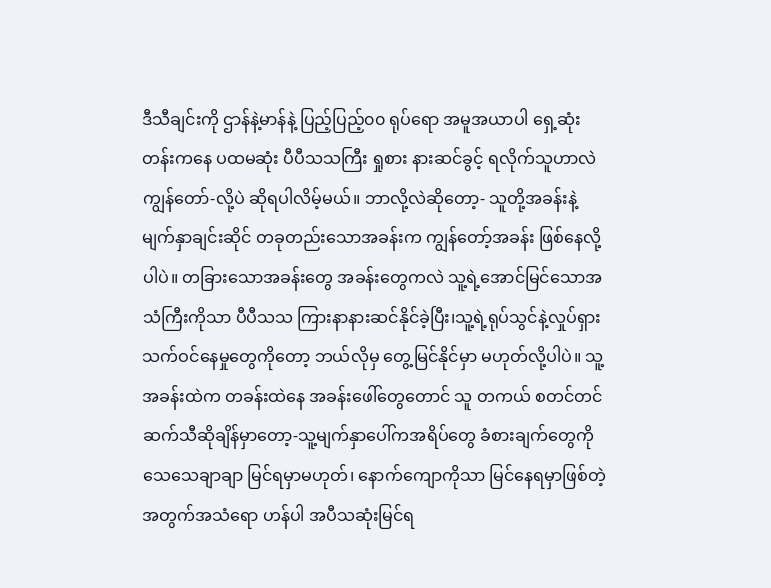ဒီသီချင်းကို ဌာန်နဲ့မာန်နဲ့ ပြည့်ပြည့်၀၀ ရုပ်ရော အမူအယာပါ ရှေ့ဆုံးတန်းကနေ ပထမဆုံး ပီပီသသကြီး ရှုစား နားဆင်ခွင့် ရလိုက်သူဟာလဲ ကျွန်တော်-လို့ပဲ ဆိုရပါလိမ့်မယ်။ ဘာလို့လဲဆိုတော့- သူတို့အခန်းနဲ့မျက်နှာချင်းဆိုင် တခုတည်းသောအခန်းက ကျွန်တော့်အခန်း ဖြစ်နေလို့ပါပဲ။ တခြားသောအခန်းတွေ အခန်းတွေကလဲ သူ့ရဲ့အောင်မြင်သောအသံကြီးကိုသာ ပီပီသသ ကြားနာနားဆင်နိုင်ခဲ့ပြီး၊သူ့ရဲ့ရုပ်သွင်နဲ့လှုပ်ရှားသက်ဝင်နေမှုတွေကိုတော့ ဘယ်လိုမှ တွေ့မြင်နိုင်မှာ မဟုတ်လို့ပါပဲ။ သူ့အခန်းထဲက တခန်းထဲနေ အခန်းဖေါ်တွေတောင် သူ တကယ် စတင်တင်ဆက်သီဆိုချိန်မှာတော့-သူ့မျက်နှာပေါ်ကအရိပ်တွေ ခံစားချက်တွေကို သေသေချာချာ မြင်ရမှာမဟုတ်၊ နောက်ကျောကိုသာ မြင်နေရမှာဖြစ်တဲ့အတွက်အသံရော ဟန်ပါ အပီသဆုံးမြင်ရ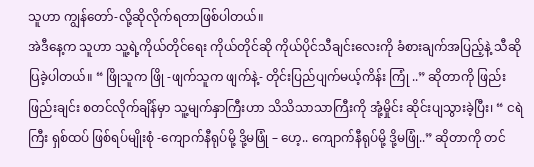သူဟာ ကျွန်တော်-လို့ဆိုလိုက်ရတာဖြစ်ပါတယ်။
အဲဒီနေ့က သူဟာ သူ့ရဲ့ကိုယ်တိုင်ရေး ကိုယ်တိုင်ဆို ကိုယ်ပိုင်သီချင်းလေးကို ခံစားချက်အပြည့်နဲ့ သီဆိုပြခဲ့ပါတယ်။ “ ဖြိုသူက ဖြို -ဖျက်သူက ဖျက်နဲ့- တိုင်းပြည်ပျက်မယ့်ကိန်း ကြုံ ..” ဆိုတာကို ဖြည်းဖြည်းချင်း စတင်လိုက်ချိန်မှာ သူ့မျက်နှာကြီးဟာ သိသိသာသာကြီးကို အုံ့မှိုင်း ဆိုင်းပျသွားခဲ့ပြီး၊ “ ငရဲကြီး ရှစ်ထပ် ဖြစ်ရပ်မျိုးစုံ -ကျောက်နီရုပ်မို့ ဒို့မဖြုံ – ဟေ့.. ကျောက်နီရုပ်မို့ ဒို့မဖြုံ..” ဆိုတာကို တင်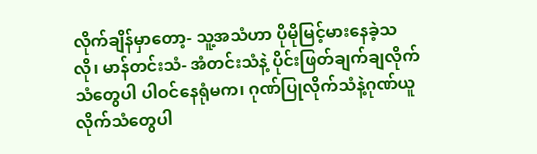လိုက်ချိန်မှာတော့- သူ့အသံဟာ ပိုမိုမြင့်မားနေခဲ့သလို၊ မာန်တင်းသံ- အံတင်းသံနဲ့ ပိုင်းဖြတ်ချက်ချလိုက်သံတွေပါ ပါဝင်နေရုံမက၊ ဂုဏ်ပြုလိုက်သံနဲ့ဂုဏ်ယူလိုက်သံတွေပါ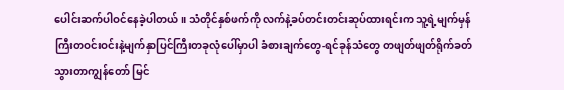ပေါင်းဆက်ပါဝင်နေခဲ့ပါတယ်။ သံတိုင်နှစ်ဖက်ကို လက်နဲ့ခပ်တင်းတင်းဆုပ်ထားရင်းက သူ့ရဲ့မျက်မှန်ကြီးတဝင်းဝင်းနဲ့မျက်နှာပြင်ကြီးတခုလုံပေါ်မှာပါ ခံစားချက်တွေ-ရင်ခုန်သံတွေ တဖျတ်ဖျတ်ရိုက်ခတ်သွားတာကျွန်တော် မြင်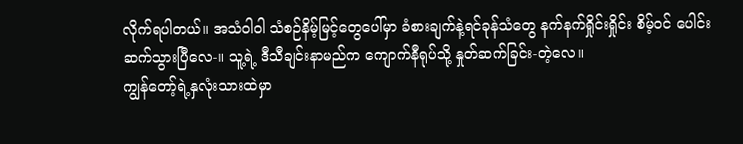လိုက်ရပါတယ်။ အသံဝါဝါ သံစဉ်နိမ့်မြင့်တွေပေါ်မှာ ခံစားချက်နဲ့ရင်ခုန်သံတွေ နက်နက်ရှိုင်းရှိုင်း စိမ့်ဝင် ပေါင်းဆက်သွားပြီလေ-။ သူ့ရဲ့ ဒီသီချင်းနာမည်က ကျောက်နီရုပ်သို့ နှုတ်ဆက်ခြင်း-တဲ့လေ။
ကျွန်တော့်ရဲ့နှလုံးသားထဲမှာ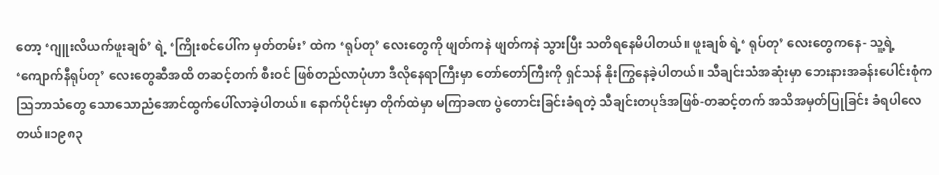တော့ ‘ဂျူးလိယက်ဖူးချစ်’ ရဲ့ ‘ကြိုးစင်ပေါ်က မှတ်တမ်း’ ထဲက ‘ရုပ်တု’ လေးတွေကို ဖျတ်ကနဲ ဖျတ်ကနဲ သွားပြီး သတိရနေမိပါတယ်။ ဖူးချစ် ရဲ့‘ ရုပ်တု’ လေးတွေကနေ- သူ့ရဲ့ ‘ကျောက်နီရုပ်တု’ လေးတွေဆီအထိ တဆင့်တက် စီးဝင် ဖြစ်တည်လာပုံဟာ ဒီလိုနေရာကြီးမှာ တော်တော်ကြီးကို ရှင်သန် နိုးကြွနေခဲ့ပါတယ်။ သီချင်းသံအဆုံးမှာ ဘေးနားအခန်းပေါင်းစုံက သြဘာသံတွေ သောသောညံအောင်ထွက်ပေါ်လာခဲ့ပါတယ်။ နောက်ပိုင်းမှာ တိုက်ထဲမှာ မကြာခဏ ပွဲတောင်းခြင်းခံရတဲ့ သီချင်းတပုဒ်အဖြစ်-တဆင့်တက် အသိအမှတ်ပြုခြင်း ခံရပါလေတယ်။၁၉၈၃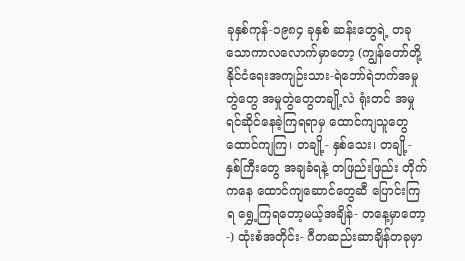ခုနှစ်ကုန်-၁၉၈၄ ခုနှစ် ဆန်းတွေရဲ့ တခုသောကာလလောက်မှာတော့ (ကျွန်တော်တို့နိုင်ငံရေးအကျဉ်းသား-ရဲဘော်ရဲဘက်အမှုတွဲတွေ အမှုတွဲတွေတချို့လဲ ရုံးတင် အမှုရင်ဆိုင်နေခဲ့ကြရရာမှ ထောင်ကျသူတွေ ထောင်ကျကြ၊ တချို့- နှစ်သေး၊ တချို့- နှစ်ကြီးတွေ အချခံရနဲ့ တဖြည်းဖြည်း တိုက်ကနေ ထောင်ကျဆောင်တွေဆီ ပြောင်းကြရ ရွှေ့ကြရတော့မယ့်အချိန်- တနေ့မှာတော့-) ထုံးစံအတိုင်း- ဂီတဆည်းဆာချိန်တခုမှာ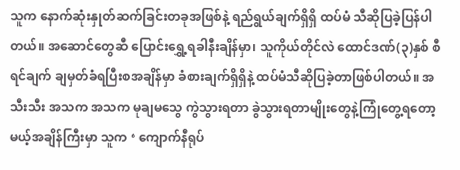သူက နောက်ဆုံးနှုတ်ဆက်ခြင်းတခုအဖြစ်နဲ့ ရည်ရွယ်ချက်ရှိရှိ ထပ်မံ သီဆိုပြခဲ့ပြန်ပါတယ်။ အဆောင်တွေဆီ ပြောင်းရွှေ့ရခါနီးချိန်မှာ၊ သူကိုယ်တိုင်လဲ ထောင်ဒဏ်(၃)နှစ် စီရင်ချက် ချမှတ်ခံရပြီးစအချိန်မှာ ခံစားချက်ရှိရှိနဲ့ ထပ်မံသီဆိုပြခဲ့တာဖြစ်ပါတယ်။ အသီးသီး အသက အသက မုချမသွေ ကွဲသွားရတာ ခွဲသွားရတာမျိုးတွေနဲ့ကြုံတွေ့ရတော့မယ့်အချိန်ကြီးမှာ သူက ‘ ကျောက်နီရုပ်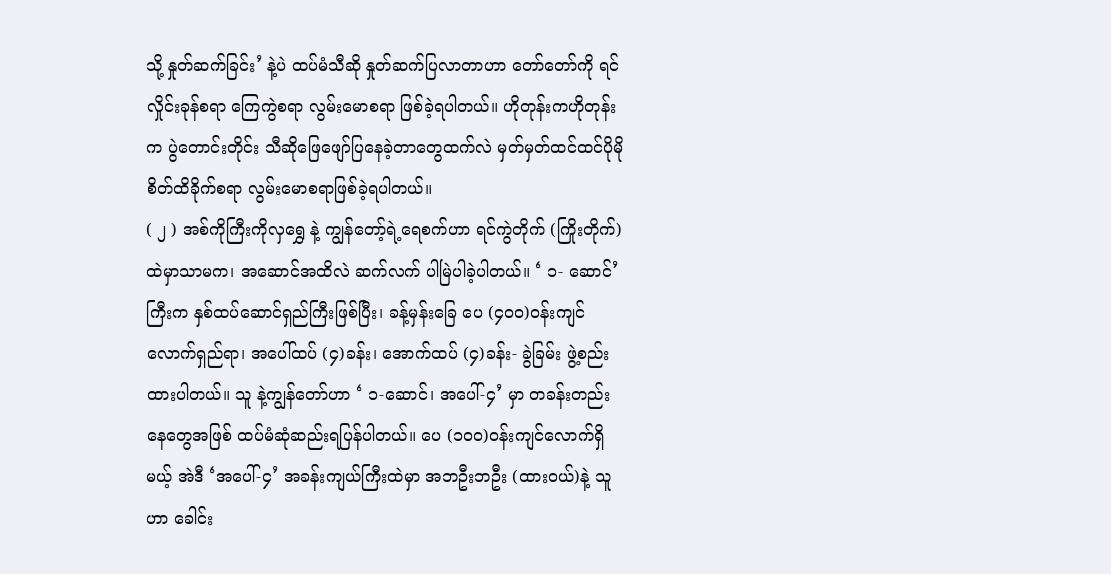သို့ နှုတ်ဆက်ခြင်း’ နဲ့ပဲ ထပ်မံသီဆို နှုတ်ဆက်ပြလာတာဟာ တော်တော်ကို ရင်လှိုင်းခုန်စရာ ကြေကွဲစရာ လွမ်းမောစရာ ဖြစ်ခဲ့ရပါတယ်။ ဟိုတုန်းကဟိုတုန်းက ပွဲတောင်းတိုင်း သီဆိုဖြေဖျော်ပြနေခဲ့တာတွေထက်လဲ မှတ်မှတ်ထင်ထင်ပိုမိုစိတ်ထိခိုက်စရာ လွမ်းမောစရာဖြစ်ခဲ့ရပါတယ်။
( ၂ ) အစ်ကိုကြီးကိုလှရွှေ နဲ့ ကျွန်တော့်ရဲ့ရေစက်ဟာ ရင်ကွဲတိုက် (ကြိုးတိုက်) ထဲမှာသာမက၊ အဆောင်အထိလဲ ဆက်လက် ပါမြဲပါခဲ့ပါတယ်။ ‘ ၁- ဆောင်’ ကြီးက နှစ်ထပ်ဆောင်ရှည်ကြီးဖြစ်ပြီး၊ ခန့်မှန်းခြေ ပေ (၄၀၀)ဝန်းကျင်လောက်ရှည်ရာ၊ အပေါ်ထပ် (၄)ခန်း၊ အောက်ထပ် (၄)ခန်း- ခွဲခြမ်း ဖွဲ့စည်းထားပါတယ်။ သူ နဲ့ကျွန်တော်ဟာ ‘ ၁-ဆောင်၊ အပေါ်-၄’ မှာ တခန်းတည်းနေတွေအဖြစ် ထပ်မံဆုံဆည်းရပြန်ပါတယ်။ ပေ (၁၀၀)ဝန်းကျင်လောက်ရှိမယ့် အဲဒီ ‘အပေါ်-၄’ အခန်းကျယ်ကြီးထဲမှာ အဘဦးဘဦး (ထားဝယ်)နဲ့ သူဟာ ခေါင်း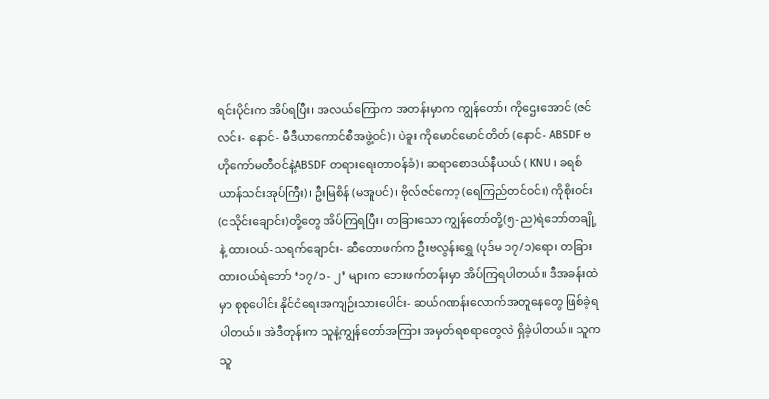ရင်းပိုင်းက အိပ်ရပြီး၊ အလယ်ကြောက အတန်းမှာက ကျွန်တော်၊ ကိုဌေးအောင် (ဇင်လင်း- နောင်- မီဒီယာကောင်စီအဖွဲ့ဝင်)၊ ပဲခူး ကိုမောင်မောင်တိတ် (နောင်- ABSDF ဗဟိုကော်မတီဝင်နဲ့ABSDF တရားရေးတာဝန်ခံ)၊ ဆရာစောဒယ်နီယယ် ( KNU ၊ ခရစ်ယာန်သင်းအုပ်ကြီး)၊ ဦးမြစိန် (မအူပင်)၊ ဗိုလ်ဇင်ကော့ (ရေကြည်တင်ဝင်း) ကိုစိုးဝင်း (ငသိုင်းချောင်း)တို့တွေ အိပ်ကြရပြီး၊ တခြားသော ကျွန်တော်တို့(၅-ည)ရဲဘော်တချို့နဲ့ ထားဝယ်-သရက်ချောင်း- ဆီတောဖက်က ဦးဗလွန်းရွှေ (ပုဒ်မ ၁၇/၁)ရော၊ တခြားထားဝယ်ရဲဘော် ‘၁၇/၁- ၂’ များက ဘေးဖက်တန်းမှာ အိပ်ကြရပါတယ်။ ဒီအခန်းထဲမှာ စုစုပေါင်း နိုင်ငံရေးအကျဉ်းသားပေါင်း- ဆယ်ဂဏန်းလောက်အတူနေတွေ ဖြစ်ခဲ့ရပါတယ်။ အဲဒီတုန်းက သူနဲ့ကျွန်တော်အကြား အမှတ်ရစရာတွေလဲ ရှိခဲ့ပါတယ်။ သူက သူ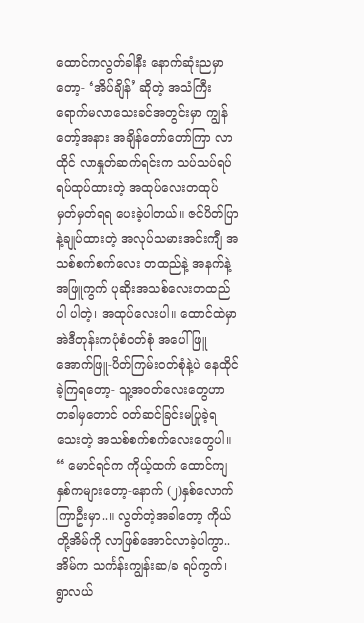ထောင်ကလွတ်ခါနီး နောက်ဆုံးညမှာတော့- ‘အိပ်ချိန်’ ဆိုတဲ့ အသံကြီး ရောက်မလာသေးခင်အတွင်းမှာ ကျွန်တော့်အနား အချိန်တော်တော်ကြာ လာထိုင် လာနှုတ်ဆက်ရင်းက သပ်သပ်ရပ်ရပ်ထုပ်ထားတဲ့ အထုပ်လေးတထုပ် မှတ်မှတ်ရရ ပေးခဲ့ပါတယ်။ ဇင်ပိတ်ပြာနဲ့ချုပ်ထားတဲ့ အလုပ်သမားအင်းကျီ အသစ်စက်စက်လေး တထည်နဲ့ အနက်နဲ့အဖြူကွက် ပုဆိုးအသစ်လေးတထည်ပါ ပါတဲ့၊ အထုပ်လေးပါ။ ထောင်ထဲမှာ အဲဒီတုန်းကပုံစံဝတ်စုံ အပေါ်ဖြူ အောက်ဖြူ-ပိတ်ကြမ်းဝတ်စုံနဲ့ပဲ နေထိုင်ခဲ့ကြရတော့- သူ့အဝတ်လေးတွေဟာ တခါမှတောင် ဝတ်ဆင်ခြင်းမပြုခဲ့ရသေးတဲ့ အသစ်စက်စက်လေးတွေပါ။ “ မောင်ရင်က ကိုယ့်ထက် ထောင်ကျနှစ်ကများတော့-နောက် (၂)နှစ်လောက် ကြာဦးမှာ..။ လွတ်တဲ့အခါတော့ ကိုယ်တို့အိမ်ကို လာဖြစ်အောင်လာခဲ့ပါကွာ..အိမ်က သင်္ကန်းကျွန်းဆ/ခ ရပ်ကွက်၊ ရွာလယ်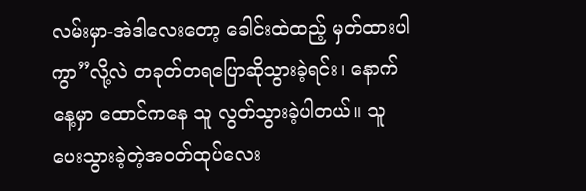လမ်းမှာ-အဲဒါလေးတော့ ခေါင်းထဲထည့် မှတ်ထားပါကွာ”လို့လဲ တခုတ်တရပြောဆိုသွားခဲ့ရင်း၊ နောက်နေ့မှာ ထောင်ကနေ သူ လွတ်သွားခဲ့ပါတယ်။ သူ ပေးသွားခဲ့တဲ့အဝတ်ထုပ်လေး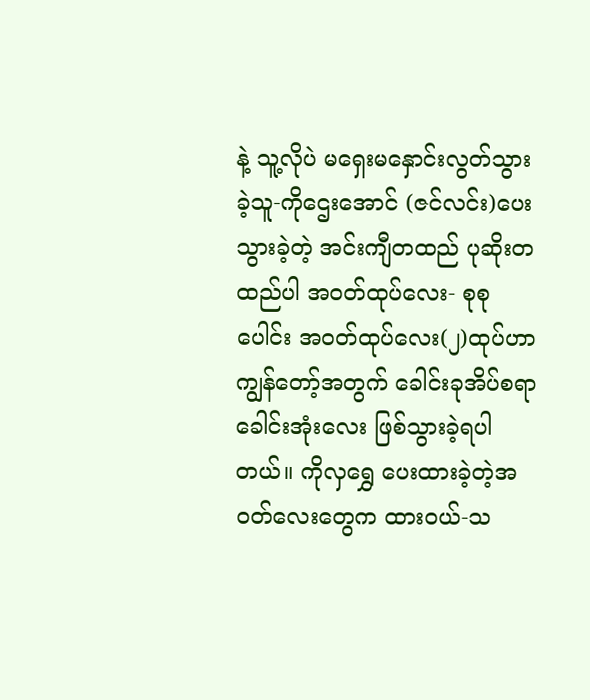နဲ့ သူ့လိုပဲ မရှေးမနှောင်းလွတ်သွားခဲ့သူ-ကိုဌေးအောင် (ဇင်လင်း)ပေးသွားခဲ့တဲ့ အင်းကျီတထည် ပုဆိုးတထည်ပါ အဝတ်ထုပ်လေး- စုစုပေါင်း အဝတ်ထုပ်လေး(၂)ထုပ်ဟာ ကျွန်တော့်အတွက် ခေါင်းခုအိပ်စရာ ခေါင်းအုံးလေး ဖြစ်သွားခဲ့ရပါတယ်။ ကိုလှရွှေ ပေးထားခဲ့တဲ့အဝတ်လေးတွေက ထားဝယ်-သ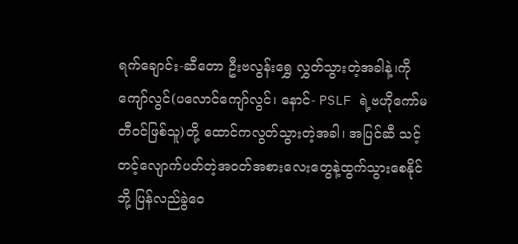ရက်ချောင်း-ဆီတော ဦးဗလွန်းရွှေ လွှတ်သွားတဲ့အခါနဲ့၊ကိုကျော်လွင်(ပလောင်ကျော်လွင်၊ နောင်- PSLF ရဲ့ဗဟိုကော်မတီဝင်ဖြစ်သူ)တို့ ထောင်ကလွတ်သွားတဲ့အခါ၊ အပြင်ဆီ သင့်တင့်လျောက်ပတ်တဲ့အဝတ်အစားလေးတွေနဲ့ထွက်သွားစေနိုင်ဘို့ ပြန်လည်ခွဲဝေ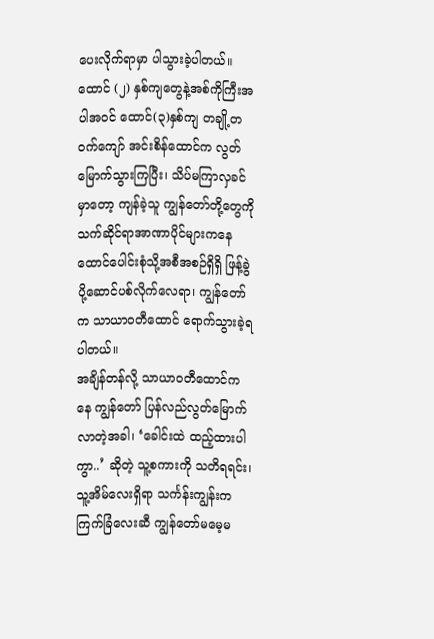ပေးလိုက်ရာမှာ ပါသွားခဲ့ပါတယ်။ ထောင် (၂) နှစ်ကျတွေနဲ့အစ်ကိုကြီးအပါအဝင် ထောင်(၃)နှစ်ကျ တချို့တဝက်ကျော် အင်းစိန်ထောင်က လွတ်မြောက်သွားကြပြီး၊ သိပ်မကြာလှခင်မှာတော့ ကျန်ခဲ့သူ ကျွန်တော်တို့တွေကို သက်ဆိုင်ရာအာဏာပိုင်များကနေ ထောင်ပေါင်းစုံသို့အစီအစဉ်ရှိရှိ ဖြန့်ခွဲ ပို့ဆောင်ပစ်လိုက်လေရာ၊ ကျွန်တော်က သာယာဝတီထောင် ရောက်သွားခဲ့ရပါတယ်။
အချိန်တန်လို့ သာယာဝတီထောင်ကနေ ကျွန်တော် ပြန်လည်လွတ်မြောက်လာတဲ့အခါ၊ ‘ခေါင်းထဲ ထည့်ထားပါကွာ..’ ဆိုတဲ့ သူ့စကားကို သတိရရင်း၊ သူ့အိမ်လေးရှိရာ သင်္ကန်းကျွန်းက ကြက်ခြံလေးဆီ ကျွန်တော်မမေ့မ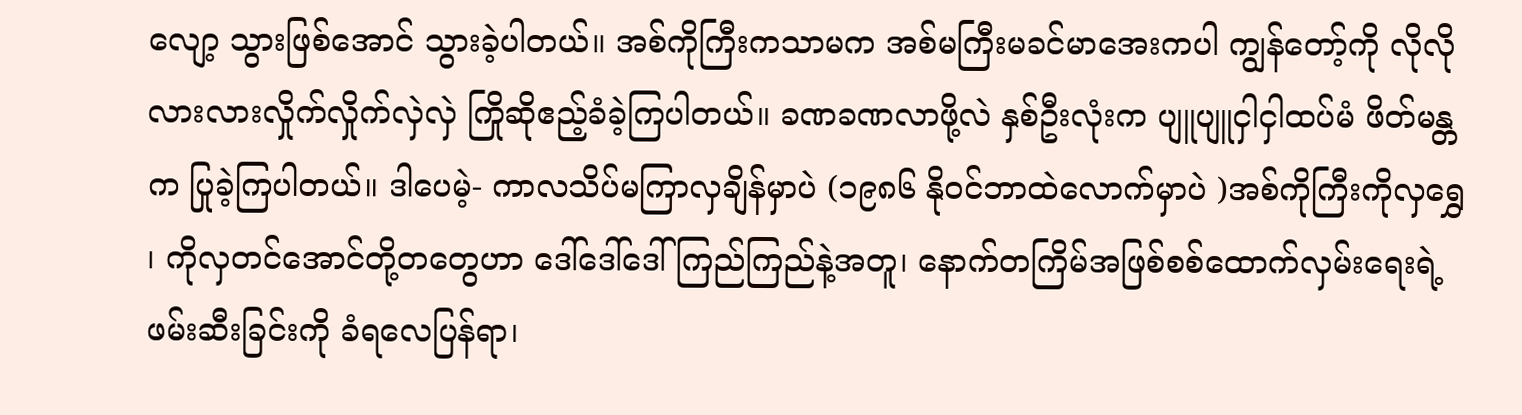လျော့ သွားဖြစ်အောင် သွားခဲ့ပါတယ်။ အစ်ကိုကြီးကသာမက အစ်မကြီးမခင်မာအေးကပါ ကျွန်တော့်ကို လိုလိုလားလားလှိုက်လှိုက်လှဲလှဲ ကြိုဆိုဧည့်ခံခဲ့ကြပါတယ်။ ခဏခဏလာဖို့လဲ နှစ်ဦးလုံးက ပျူပျူငှါငှါထပ်မံ ဖိတ်မန္တက ပြုခဲ့ကြပါတယ်။ ဒါပေမဲ့- ကာလသိပ်မကြာလှချိန်မှာပဲ (၁၉၈၆ နိုဝင်ဘာထဲလောက်မှာပဲ )အစ်ကိုကြီးကိုလှရွှေ ၊ ကိုလှတင်အောင်တို့တတွေဟာ ဒေါ်ဒေါ်ဒေါ်ကြည်ကြည်နဲ့အတူ၊ နောက်တကြိမ်အဖြစ်စစ်ထောက်လှမ်းရေးရဲ့ဖမ်းဆီးခြင်းကို ခံရလေပြန်ရာ၊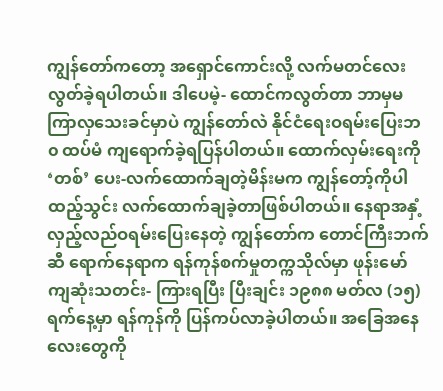ကျွန်တော်ကတော့ အရှောင်ကောင်းလို့ လက်မတင်လေးလွတ်ခဲ့ရပါတယ်။ ဒါပေမဲ့- ထောင်ကလွတ်တာ ဘာမှမကြာလှသေးခင်မှာပဲ ကျွန်တော်လဲ နိုင်ငံရေးဝရမ်းပြေးဘ၀ ထပ်မံ ကျရောက်ခဲ့ရပြန်ပါတယ်။ ထောက်လှမ်းရေးကို ‘တစ်’ ပေး-လက်ထောက်ချတဲ့မိန်းမက ကျွန်တော့်ကိုပါ ထည့်သွင်း လက်ထောက်ချခဲ့တာဖြစ်ပါတယ်။ နေရာအနှံ့ လှည့်လည်ဝရမ်းပြေးနေတဲ့ ကျွန်တော်က တောင်ကြီးဘက်ဆီ ရောက်နေရာက ရန်ကုန်စက်မှုတက္ကသိုလ်မှာ ဖုန်းမော်ကျဆုံးသတင်း- ကြားရပြီး ပြီးချင်း ၁၉၈၈ မတ်လ (၁၅)ရက်နေ့မှာ ရန်ကုန်ကို ပြန်ကပ်လာခဲ့ပါတယ်။ အခြေအနေလေးတွေကို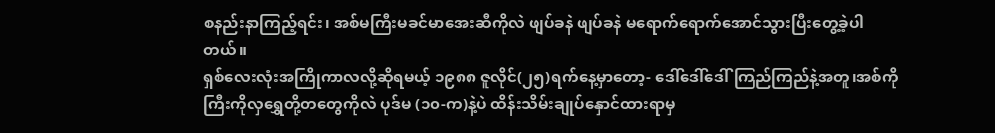စနည်းနာကြည့်ရင်း၊ အစ်မကြီးမခင်မာအေးဆီကိုလဲ ဖျပ်ခနဲ ဖျပ်ခနဲ မရောက်ရောက်အောင်သွားပြီးတွေ့ခဲ့ပါတယ်။
ရှစ်လေးလုံးအကြိုကာလလို့ဆိုရမယ့် ၁၉၈၈ ဇူလိုင်(၂၅)ရက်နေ့မှာတော့- ဒေါ်ဒေါ်ဒေါ်ကြည်ကြည်နဲ့အတူ၊အစ်ကိုကြီးကိုလှရွှေတို့တတွေကိုလဲ ပုဒ်မ (၁၀-က)နဲ့ပဲ ထိန်းသိမ်းချုပ်နှောင်ထားရာမှ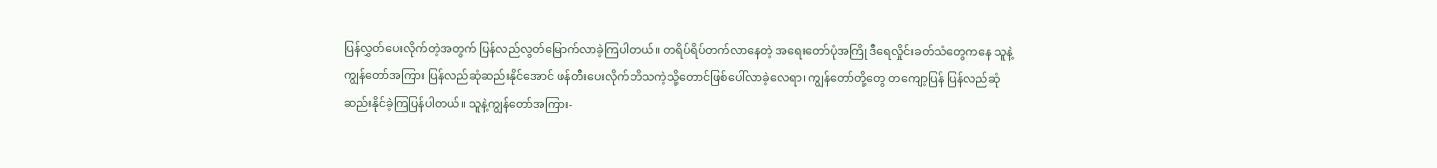ပြန်လွှတ်ပေးလိုက်တဲ့အတွက် ပြန်လည်လွတ်မြောက်လာခဲ့ကြပါတယ်။ တရိပ်ရိပ်တက်လာနေတဲ့ အရေးတော်ပုံအကြို ဒီရေလှိုင်းခတ်သံတွေကနေ သူနဲ့ကျွန်တော်အကြား ပြန်လည်ဆုံဆည်းနိုင်အောင် ဖန်တီးပေးလိုက်ဘိသကဲ့သို့တောင်ဖြစ်ပေါ်လာခဲ့လေရာ၊ ကျွန်တော်တို့တွေ တကျော့ပြန် ပြန်လည်ဆုံဆည်းနိုင်ခဲ့ကြပြန်ပါတယ်။ သူနဲ့ကျွန်တော်အကြား-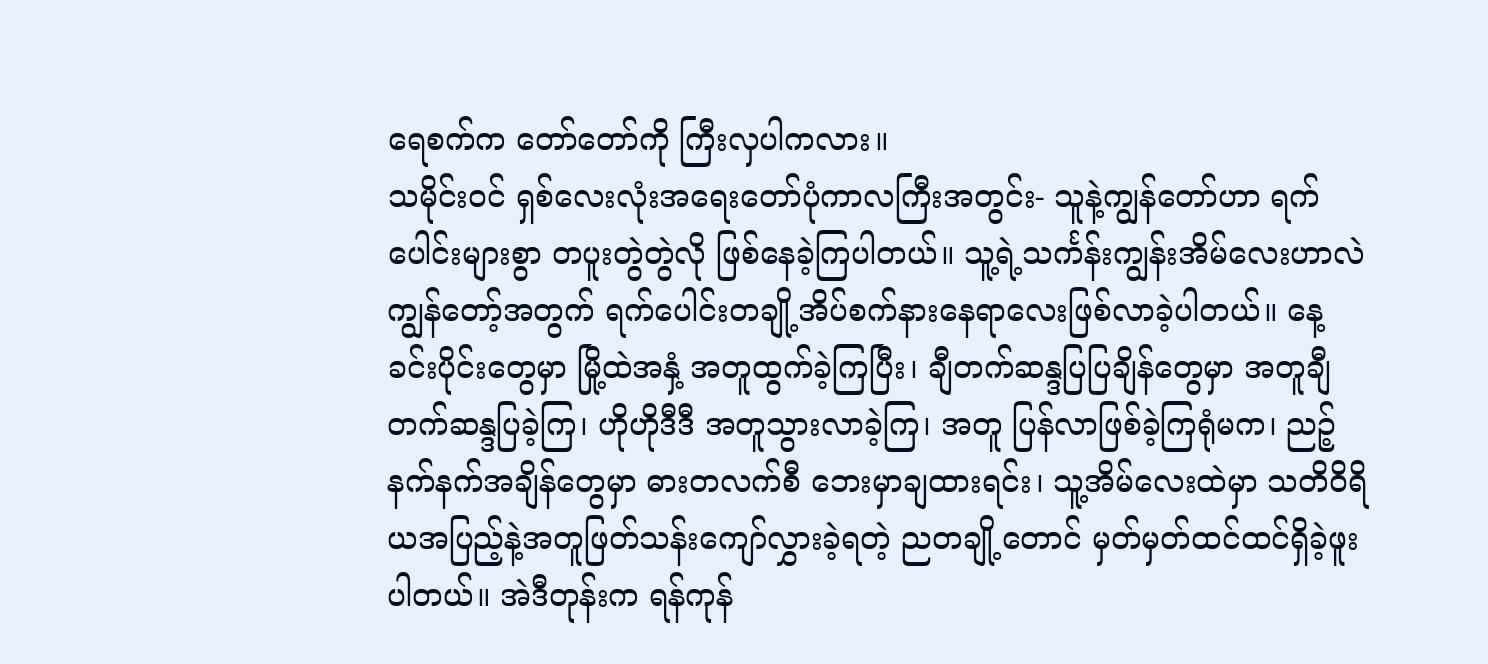ရေစက်က တော်တော်ကို ကြီးလှပါကလား။
သမိုင်းဝင် ရှစ်လေးလုံးအရေးတော်ပုံကာလကြီးအတွင်း- သူနဲ့ကျွန်တော်ဟာ ရက်ပေါင်းများစွာ တပူးတွဲတွဲလို ဖြစ်နေခဲ့ကြပါတယ်။ သူ့ရဲ့သင်္ကန်းကျွန်းအိမ်လေးဟာလဲ ကျွန်တော့်အတွက် ရက်ပေါင်းတချို့အိပ်စက်နားနေရာလေးဖြစ်လာခဲ့ပါတယ်။ နေ့ခင်းပိုင်းတွေမှာ မြို့ထဲအနှံ့ အတူထွက်ခဲ့ကြပြီး၊ ချီတက်ဆန္ဒပြပြချိန်တွေမှာ အတူချီတက်ဆန္ဒပြခဲ့ကြ၊ ဟိုဟိုဒီဒီ အတူသွားလာခဲ့ကြ၊ အတူ ပြန်လာဖြစ်ခဲ့ကြရုံမက၊ ညဉ့်နက်နက်အချိန်တွေမှာ ဓားတလက်စီ ဘေးမှာချထားရင်း၊ သူ့အိမ်လေးထဲမှာ သတိဝိရိယအပြည့်နဲ့အတူဖြတ်သန်းကျော်လွှားခဲ့ရတဲ့ ညတချို့တောင် မှတ်မှတ်ထင်ထင်ရှိခဲ့ဖူးပါတယ်။ အဲဒီတုန်းက ရန်ကုန်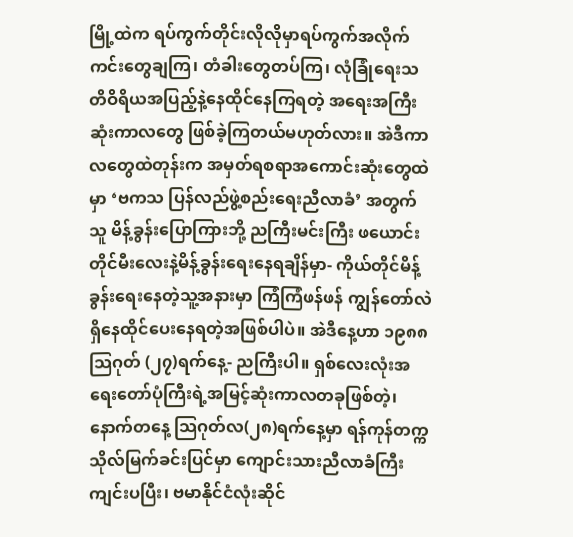မြို့ထဲက ရပ်ကွက်တိုင်းလိုလိုမှာရပ်ကွက်အလိုက် ကင်းတွေချကြ၊ တံခါးတွေတပ်ကြ၊ လုံခြုံရေးသတိဝိရိယအပြည့်နဲ့နေထိုင်နေကြရတဲ့ အရေးအကြီးဆုံးကာလတွေ ဖြစ်ခဲ့ကြတယ်မဟုတ်လား။ အဲဒီကာလတွေထဲတုန်းက အမှတ်ရစရာအကောင်းဆုံးတွေထဲမှာ ‘ဗကသ ပြန်လည်ဖွဲ့စည်းရေးညီလာခံ’ အတွက် သူ မိန့်ခွန်းပြောကြားဘို့ ညကြီးမင်းကြီး ဖယောင်းတိုင်မီးလေးနဲ့မိန့်ခွန်းရေးနေရချိန်မှာ- ကိုယ်တိုင်မိန့်ခွန်းရေးနေတဲ့သူ့အနားမှာ ကြံကြံဖန်ဖန် ကျွန်တော်လဲ ရှိနေထိုင်ပေးနေရတဲ့အဖြစ်ပါပဲ။ အဲဒီနေ့ဟာ ၁၉၈၈ သြဂုတ် (၂၇)ရက်နေ့- ညကြီးပါ။ ရှစ်လေးလုံးအရေးတော်ပုံကြီးရဲ့အမြင့်ဆုံးကာလတခုဖြစ်တဲ့၊ နောက်တနေ့ သြဂုတ်လ(၂၈)ရက်နေ့မှာ ရန်ကုန်တက္ကသိုလ်မြက်ခင်းပြင်မှာ ကျောင်းသားညီလာခံကြီးကျင်းပပြီး၊ ဗမာနိုင်ငံလုံးဆိုင်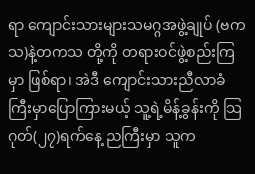ရာ ကျောင်းသားများသမဂ္ဂအဖွဲ့ချုပ် (ဗကသ)နဲ့တကသ တို့ကို တရားဝင်ဖွဲ့စည်းကြမှာ ဖြစ်ရာ၊ အဲဒီ ကျောင်းသားညီလာခံကြီးမှာပြောကြားမယ့် သူ့ရဲ့မိန့်ခွန်းကို သြဂုတ်(၂၇)ရက်နေ့ ညကြီးမှာ သူက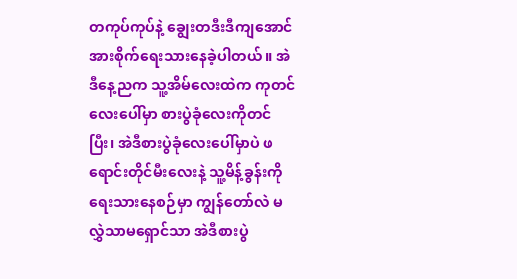တကုပ်ကုပ်နဲ့ ချွေးတဒီးဒီကျအောင် အားစိုက်ရေးသားနေခဲ့ပါတယ်။ အဲဒီနေ့ညက သူ့အိမ်လေးထဲက ကုတင်လေးပေါ်မှာ စားပွဲခုံလေးကိုတင်ပြီး၊ အဲဒီစားပွဲခုံလေးပေါ်မှာပဲ ဖရောင်းတိုင်မီးလေးနဲ့ သူ့မိန့်ခွန်းကို ရေးသားနေစဉ်မှာ ကျွန်တော်လဲ မလွှဲသာမရှောင်သာ အဲဒီစားပွဲ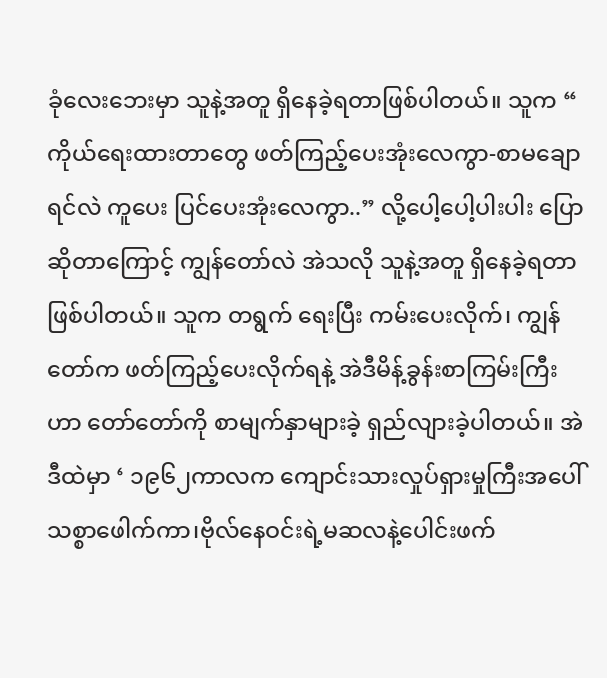ခုံလေးဘေးမှာ သူနဲ့အတူ ရှိနေခဲ့ရတာဖြစ်ပါတယ်။ သူက “ ကိုယ်ရေးထားတာတွေ ဖတ်ကြည့်ပေးအုံးလေကွာ-စာမချောရင်လဲ ကူပေး ပြင်ပေးအုံးလေကွာ..” လို့ပေါ့ပေါ့ပါးပါး ပြောဆိုတာကြောင့် ကျွန်တော်လဲ အဲသလို သူနဲ့အတူ ရှိနေခဲ့ရတာဖြစ်ပါတယ်။ သူက တရွက် ရေးပြီး ကမ်းပေးလိုက်၊ ကျွန်တော်က ဖတ်ကြည့်ပေးလိုက်ရနဲ့ အဲဒီမိန့်ခွန်းစာကြမ်းကြီးဟာ တော်တော်ကို စာမျက်နှာများခဲ့ ရှည်လျားခဲ့ပါတယ်။ အဲဒီထဲမှာ ‘ ၁၉၆၂ကာလက ကျောင်းသားလှုပ်ရှားမှုကြီးအပေါ်သစ္စာဖေါက်ကာ၊ဗိုလ်နေဝင်းရဲ့မဆလနဲ့ပေါင်းဖက်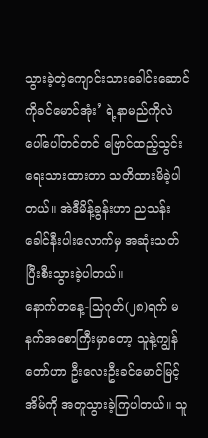သွားခဲ့တဲ့ကျောင်းသားခေါင်းဆောင်ကိုခင်မောင်အုံး’ ရဲ့နာမည်ကိုလဲ ပေါ်ပေါ်တင်တင် ဗြောင်ထည့်သွင်းရေးသားထားတာ သတိထားမိခဲ့ပါတယ်။ အဲဒီမိန့်ခွန်းဟာ ညသန်းခေါင်နီးပါးလောက်မှ အဆုံးသတ် ပြီးစီးသွားခဲ့ပါတယ်။
နောက်တနေ့-သြဂုတ်(၂၈)ရက် မနက်အစောကြီးမှာတော့ သူနဲ့ကျွန်တော်ဟာ ဦးလေးဦးခင်မောင်မြင့်အိမ်ကို အတူသွားခဲ့ကြပါတယ်။ သူ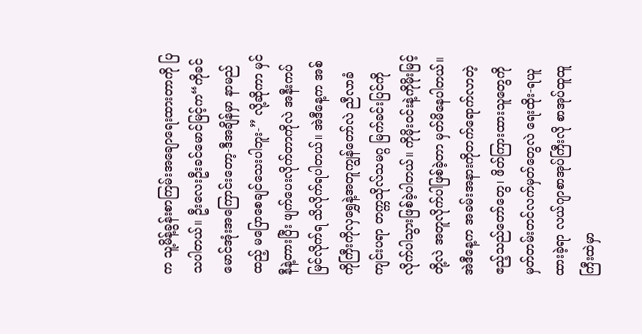က သူ့မိန့်ခွန်းစာကြမ်းအချောရေးထားတာကို ပြသပါတယ်။ ဦးလေးဦးခင်မောင်မြင့်က“ကိုခင်မောင်အုံးအကြောင်းတော့-ဒီအချိန်မှာ နာမည်ထည့် မပြောစေချင်သေးပါဘူး-” လို့ဆိုကာ မှင်နီနဲ့တားပြီး ဖျက်ပေးလိုက်တာကိုလဲ အနီးကပ် မြင်လိုက်ရ သိလိုက်ရပါတယ်။ အဲဒီနေ့က အစ်ကိုကြီးကိုလှရွှေနဲ့အတူကျွန်တော်လဲ ညီလာခံကျင်းပရာ တက္ကသိုလ်သမဂ္ဂ မြက်ခင်းပြင်ကို လိုက်ပါသွားဖြစ်ခဲ့ပါတယ်။ ကိုမိုးဝင်းနဲ့ကိုမိုးမြင့်တို့လဲ အတူလိုက်ပါဖြစ်ခဲ့တာ မှတ်မိနေပါတယ်။ အဲဒီနေ့က အခမ်းအနားကိုတက်ရောက်လာတဲ့ ဧည့်သည်တော်တွေ၊ ဖိတ်ကြားထားသူတွေကို မှတ်တမ်းတင်လက်မှတ်တွေလဲ ရေးထိုး-ရယူထားခဲ့ရာ လယ်ဂျာစာအုပ်ကြီးလို စာအုပ်ထူထူကြီးထဲမှာ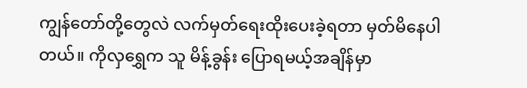ကျွန်တော်တို့တွေလဲ လက်မှတ်ရေးထိုးပေးခဲ့ရတာ မှတ်မိနေပါတယ်။ ကိုလှရွှေက သူ မိန့်ခွန်း ပြောရမယ့်အချိန်မှာ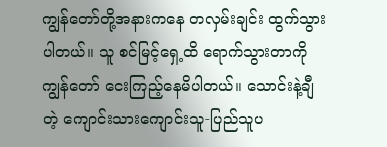ကျွန်တော်တို့အနားကနေ တလှမ်းချင်း ထွက်သွားပါတယ်။ သူ စင်မြင့်ရှေ့ထိ ရောက်သွားတာကို ကျွန်တော် ငေးကြည့်နေမိပါတယ်။ သောင်းနဲ့ချီတဲ့ ကျောင်းသားကျောင်းသူ-ပြည်သူပ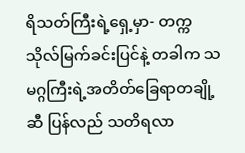ရိသတ်ကြီးရဲ့ရှေ့မှာ- တက္ကသိုလ်မြက်ခင်းပြင်နဲ့ တခါက သမဂ္ဂကြီးရဲ့အတိတ်ခြေရာတချို့ဆီ ပြန်လည် သတိရလာ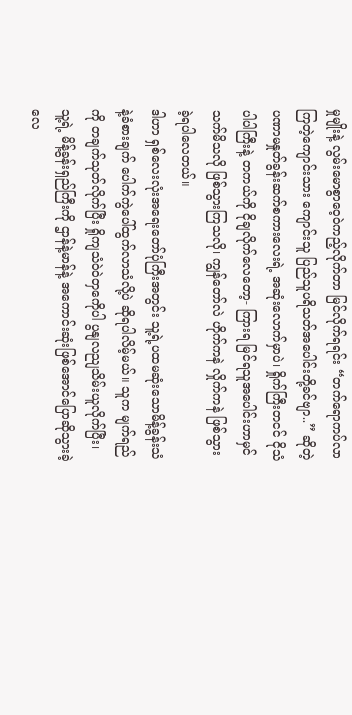မှုမျိုးနဲ့ လွမ်းမောစွာဝေ့ဝဲကည့်လိုက်တာ မြင်လိုက်ရရင်း “တက်ရောကပ်လာကြတဲ့ကျောင်းသား ကျောင်းသူ ပြည်သူပရိသတ်အပေါင်းတို့ခင်ဗျာ..” ဆိုတဲ့ ပဏာမနှုတ်ခွန်းဆက်စကားလေးရဲ့ အဆုံးလောက်မှာပဲ၊ ရှိုက်ကြီးတငင် ငိုသံပါပါကြီးနဲ့ တကယ်ကို ငိုချလိုက်လေတော့- ကြားရ မြင်ရသူအပေါင်းဟာမှင်သက်မိသလို ဖြစ်သွားကြသလို၊ ကျွန်တော်လဲ ဟိုက်ကနဲ လှိုက်ကနဲ ဖြစ်သွားခဲ့ရပါလေတယ်။
ဒါဟာ ရှစ်လေးလုံးအရေးတော်ပုံကြီးအတွင်း သူ့ရဲ့ပထမဆုံးသောမိန့်ခွန်းသံ နဲ့ခံစားချက် ပေါက်ကွဲပေါ်ထွက်လာသံလို့ပဲ ဆိုရပါလိမ့်မယ်။ သူက မျက်ရည်ကို တချက်သုတ်လိုက်ပြီး ရှိုကျသံဝဲဝဲတှကေိုပါ ပွနျလညျသိမ်းယူလိုက်ပြီး၊ သူ့ရဲ့ မိန့်ခွန်းရှည်ကြီးကို ဌာန်နဲ့မာန်နဲ့ အကောင်းဆုံးဖြစ်အောင်ပြောဆိုသွားခဲ့လေ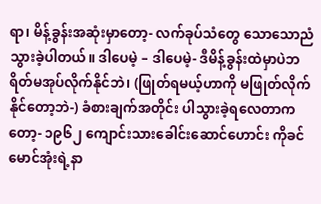ရာ၊ မိန့်ခွန်းအဆုံးမှာတော့- လက်ခုပ်သံတွေ သောသောညံသွားခဲ့ပါတယ်။ ဒါပေမဲ့ – ဒါပေမဲ့- ဒီမိန့်ခွန်းထဲမှာပဲဘရိတ်မအုပ်လိုက်နိုင်ဘဲ၊ (ဖြုတ်ရမယ့်ဟာကို မဖြုတ်လိုက်နိုင်တော့ဘဲ-) ခံစားချက်အတိုင်း ပါသွားခဲ့ရလေတာကတော့- ၁၉၆၂ ကျောင်းသားခေါင်းဆောင်ဟောင်း ကိုခင်မောင်အုံးရဲ့နာ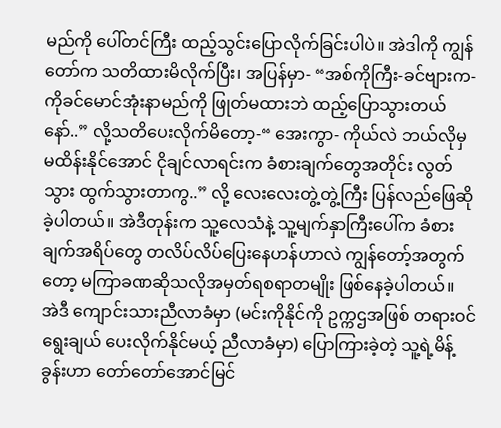မည်ကို ပေါ်တင်ကြီး ထည့်သွင်းပြောလိုက်ခြင်းပါပဲ။ အဲဒါကို ကျွန်တော်က သတိထားမိလိုက်ပြီး၊ အပြန်မှာ- “အစ်ကိုကြီး-ခင်ဗျားက-ကိုခင်မောင်အုံးနာမည်ကို ဖြုတ်မထားဘဲ ထည့်ပြောသွားတယ်နော်..” လို့သတိပေးလိုက်မိတော့-“ အေးကွာ- ကိုယ်လဲ ဘယ်လိုမှ မထိန်းနိုင်အောင် ငိုချင်လာရင်းက ခံစားချက်တွေအတိုင်း လွတ်သွား ထွက်သွားတာကွ..” လို့ လေးလေးတွဲ့တွဲ့ကြီး ပြန်လည်ဖြေဆိုခဲ့ပါတယ်။ အဲဒီတုန်းက သူ့လေသံနဲ့ သူ့မျက်နှာကြီးပေါ်က ခံစားချက်အရိပ်တွေ တလိပ်လိပ်ပြေးနေဟန်ဟာလဲ ကျွန်တော့်အတွက်တော့ မကြာခဏဆိုသလိုအမှတ်ရစရာတမျိုး ဖြစ်နေခဲ့ပါတယ်။
အဲဒီ ကျောင်းသားညီလာခံမှာ (မင်းကိုနိုင်ကို ဥက္ကဌအဖြစ် တရားဝင်ရွေးချယ် ပေးလိုက်နိုင်မယ့် ညီလာခံမှာ) ပြောကြားခဲ့တဲ့ သူ့ရဲ့မိန့်ခွန်းဟာ တော်တော်အောင်မြင်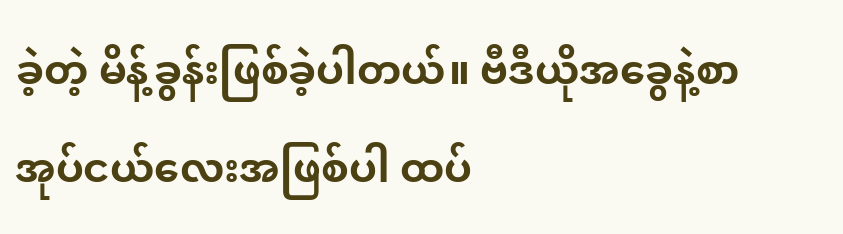ခဲ့တဲ့ မိန့်ခွန်းဖြစ်ခဲ့ပါတယ်။ ဗီဒီယိုအခွေနဲ့စာအုပ်ငယ်လေးအဖြစ်ပါ ထပ်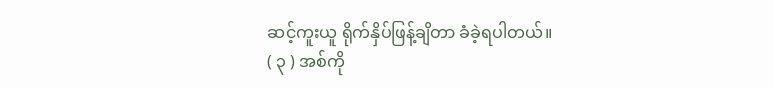ဆင့်ကူးယူ ရိုက်နှိပ်ဖြန့်ချိတာ ခံခဲ့ရပါတယ်။
( ၃ ) အစ်ကို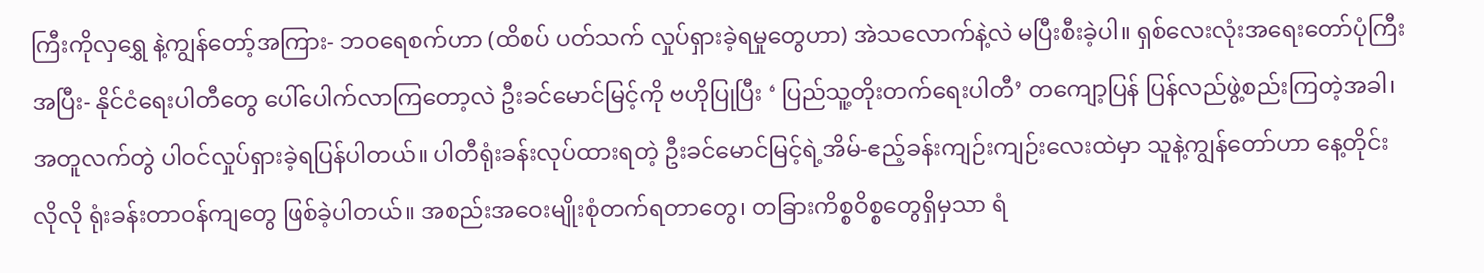ကြီးကိုလှရွှေ နဲ့ကျွန်တော့်အကြား- ဘဝရေစက်ဟာ (ထိစပ် ပတ်သက် လှုပ်ရှားခဲ့ရမှုတွေဟာ) အဲသလောက်နဲ့လဲ မပြီးစီးခဲ့ပါ။ ရှစ်လေးလုံးအရေးတော်ပုံကြီးအပြီး- နိုင်ငံရေးပါတီတွေ ပေါ်ပေါက်လာကြတော့လဲ ဦးခင်မောင်မြင့်ကို ဗဟိုပြုပြီး ‘ ပြည်သူ့တိုးတက်ရေးပါတီ’ တကျော့ပြန် ပြန်လည်ဖွဲ့စည်းကြတဲ့အခါ၊ အတူလက်တွဲ ပါဝင်လှုပ်ရှားခဲ့ရပြန်ပါတယ်။ ပါတီရုံးခန်းလုပ်ထားရတဲ့ ဦးခင်မောင်မြင့်ရဲ့အိမ်-ဧည့်ခန်းကျဉ်းကျဉ်းလေးထဲမှာ သူနဲ့ကျွန်တော်ဟာ နေ့တိုင်းလိုလို ရုံးခန်းတာဝန်ကျတွေ ဖြစ်ခဲ့ပါတယ်။ အစည်းအဝေးမျိုးစုံတက်ရတာတွေ၊ တခြားကိစ္စဝိစ္စတွေရှိမှသာ ရံ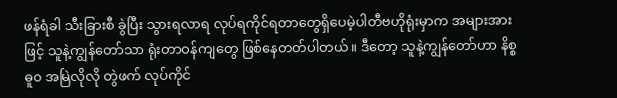ဖန်ရံခါ သီးခြားစီ ခွဲပြီး သွားရလာရ လုပ်ရကိုင်ရတာတွေရှိပေမဲ့ပါတီဗဟိုရုံးမှာက အများအားဖြင့် သူနဲ့ကျွန်တော်သာ ရုံးတာဝန်ကျတွေ ဖြစ်နေတတ်ပါတယ်။ ဒီတော့ သူနဲ့ကျွန်တော်ဟာ နိစ္စဓူ၀ အမြဲလိုလို တွဲဖက် လုပ်ကိုင်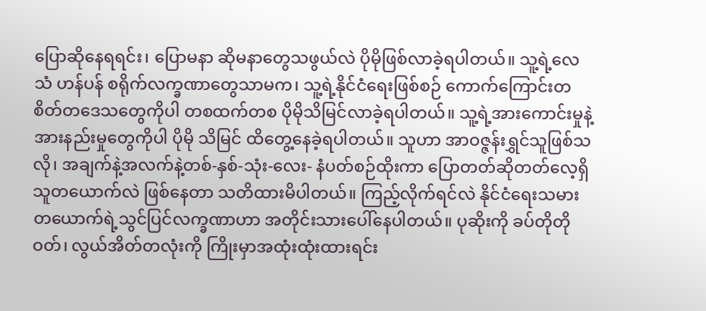ပြောဆိုနေရရင်း၊ ပြောမနာ ဆိုမနာတွေသဖွယ်လဲ ပိုမိုဖြစ်လာခဲ့ရပါတယ်။ သူ့ရဲ့လေသံ ဟန်ပန် စရိုက်လက္ခဏာတွေသာမက၊ သူ့ရဲ့နိုင်ငံရေးဖြစ်စဉ် ကောက်ကြောင်းတစိတ်တဒေသတွေကိုပါ တစထက်တစ ပိုမိုသိမြင်လာခဲ့ရပါတယ်။ သူ့ရဲ့အားကောင်းမှုနဲ့အားနည်းမှုတွေကိုပါ ပိုမို သိမြင် ထိတွေ့နေခဲ့ရပါတယ်။ သူဟာ အာဝဇ္ဇန်းရွှင်သူဖြစ်သလို၊ အချက်နဲ့အလက်နဲ့တစ်-နှစ်-သုံး-လေး- နံပတ်စဉ်ထိုးကာ ပြောတတ်ဆိုတတ်လေ့ရှိသူတယောက်လဲ ဖြစ်နေတာ သတိထားမိပါတယ်။ ကြည့်လိုက်ရင်လဲ နိုင်ငံရေးသမားတယောက်ရဲ့သွင်ပြင်လက္ခဏာဟာ အတိုင်းသားပေါ်နေပါတယ်။ ပုဆိုးကို ခပ်တိုတိုဝတ်၊ လွယ်အိတ်တလုံးကို ကြိုးမှာအထုံးထုံးထားရင်း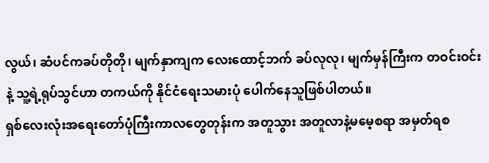လွယ်၊ ဆံပင်ကခပ်တိုတို၊ မျက်နှာကျက လေးထောင့်ဘက် ခပ်လုလု၊ မျက်မှန်ကြီးက တဝင်းဝင်းနဲ့ သူ့ရဲ့ရုပ်သွင်ဟာ တကယ်ကို နိုင်ငံရေးသမားပုံ ပေါက်နေသူဖြစ်ပါတယ်။
ရှစ်လေးလုံးအရေးတော်ပုံကြီးကာလတွေတုန်းက အတူသွား အတူလာနဲ့မမေ့စရာ အမှတ်ရစ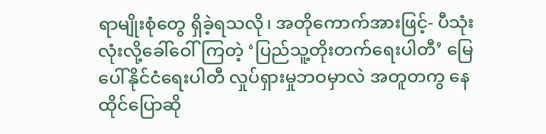ရာမျိုးစုံတွေ ရှိခဲ့ရသလို၊ အတိုကောက်အားဖြင့်- ပီသုံးလုံးလို့ခေါ်ဝေါ်ကြတဲ့ ‘ပြည်သူ့တိုးတက်ရေးပါတီ’ မြေပေါ်နိုင်ငံရေးပါတီ လှုပ်ရှားမှုဘဝမှာလဲ အတူတကွ နေထိုင်ပြောဆို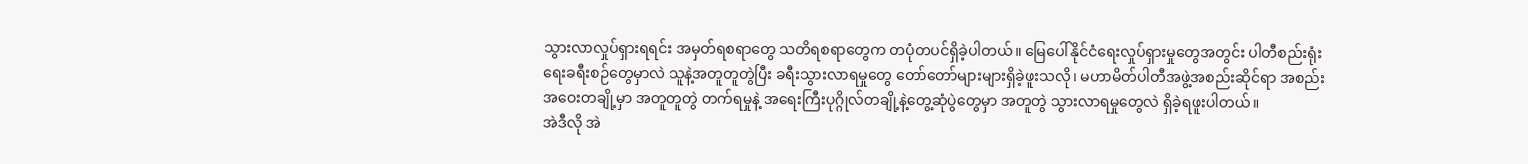သွားလာလှုပ်ရှားရရင်း အမှတ်ရစရာတွေ သတိရစရာတွေက တပုံတပင်ရှိခဲ့ပါတယ်။ မြေပေါ်နိုင်ငံရေးလှုပ်ရှားမှုတွေအတွင်း ပါတီစည်းရုံးရေးခရီးစဉ်တွေမှာလဲ သူနဲ့အတူတူတွဲပြီး ခရီးသွားလာရမှုတွေ တော်တော်များများရှိခဲ့ဖူးသလို၊ မဟာမိတ်ပါတီအဖွဲ့အစည်းဆိုင်ရာ အစည်းအဝေးတချို့မှာ အတူတူတွဲ တက်ရမှုနဲ့ အရေးကြီးပုဂ္ဂိုလ်တချို့နဲ့တွေ့ဆုံပွဲတွေမှာ အတူတွဲ သွားလာရမှုတွေလဲ ရှိခဲ့ရဖူးပါတယ်။
အဲဒီလို အဲ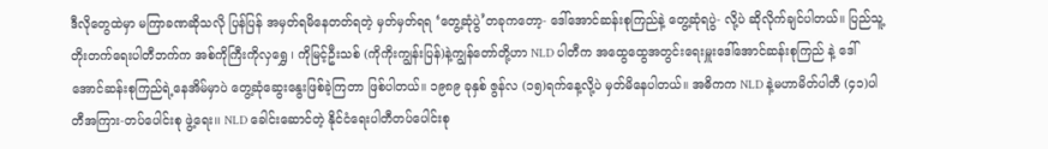ဒီလိုတွေထဲမှာ မကြာခဏဆိုသလို ပြန်ပြန် အမှတ်ရမိနေတတ်ရတဲ့ မှတ်မှတ်ရရ ‘တွေ့ဆုံပွဲ’တခုကတော့- ဒေါ်အောင်ဆန်းစုကြည်နဲ့ တွေ့ဆုံရပွဲ- လို့ပဲ ဆိုလိုက်ချင်ပါတယ်။ ပြည်သူ့တိုးတက်ရေးပါတီဘက်က အစ်ကိုကြီးကိုလှရွှေ ၊ ကိုမြင့်ဦးသစ် (ကိုကိုးကျွန်းပြန်)နဲ့ကျွန်တော်တို့ဟာ NLD ပါတီက အထွေထွေအတွင်းရေးမှူးဒေါ်အောင်ဆန်းစုကြည် နဲ့ ဒေါ်အောင်ဆန်းစုကြည်ရဲ့နေအိမ်မှာပဲ တွေ့ဆုံဆွေးနွေးဖြစ်ခဲ့ကြတာ ဖြစ်ပါတယ်။ ၁၉၈၉ ခုနှစ် ဇွန်လ (၁၅)ရက်နေ့လို့ပဲ မှတ်မိနေပါတယ်။ အဓိကက NLD နဲ့မဟာမိတ်ပါတီ (၄၁)ပါတီအကြား-တပ်ပေါင်းစု ဖွဲ့ရေး၊၊ NLD ခေါင်းဆောင်တဲ့ နိုင်ငံရေးပါတီတပ်ပေါင်းစု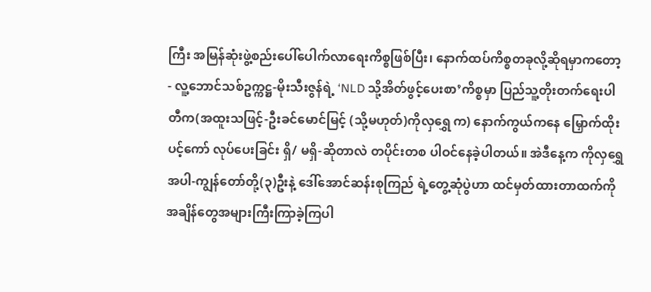ကြီး အမြန်ဆုံးဖွဲ့စည်းပေါ်ပေါက်လာရေးကိစ္စဖြစ်ပြီး၊ နောက်ထပ်ကိစ္စတခုလို့ဆိုရမှာကတော့- လူ့ဘောင်သစ်ဥက္ကဋ္ဌ-မိုးသီးဇွန်ရဲ့ ‘NLD သို့အိတ်ဖွင့်ပေးစာ’ကိစ္စမှာ ပြည်သူ့တိုးတက်ရေးပါတီက(အထူးသဖြင့်-ဦးခင်မောင်မြင့် (သို့မဟုတ်)ကိုလှရွှေ က) နောက်ကွယ်ကနေ မြှောက်ထိုးပင့်ကော် လုပ်ပေးခြင်း ရှိ/ မရှိ-ဆိုတာလဲ တပိုင်းတစ ပါဝင်နေခဲ့ပါတယ်။ အဲဒီနေ့က ကိုလှရွှေ အပါ-ကျွန်တော်တို့(၃)ဦးနဲ့ ဒေါ်အောင်ဆန်းစုကြည် ရဲ့တွေ့ဆုံပွဲဟာ ထင်မှတ်ထားတာထက်ကို အချိန်တွေအများကြီးကြာခဲ့ကြပါ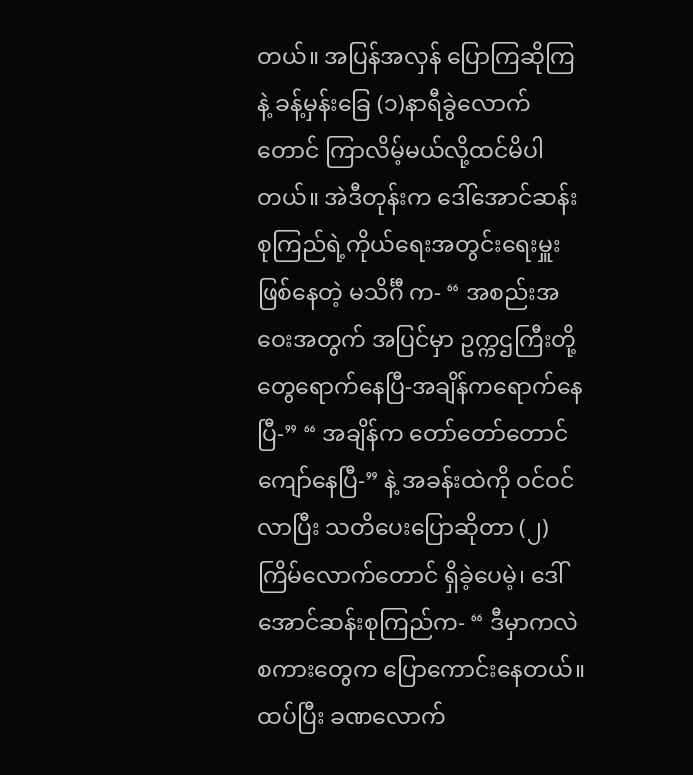တယ်။ အပြန်အလှန် ပြောကြဆိုကြနဲ့ ခန့်မှန်းခြေ (၁)နာရီခွဲလောက်တောင် ကြာလိမ့်မယ်လို့ထင်မိပါတယ်။ အဲဒီတုန်းက ဒေါ်အောင်ဆန်းစုကြည်ရဲ့ကိုယ်ရေးအတွင်းရေးမှူးဖြစ်နေတဲ့ မသိင်္ဂီ က- “ အစည်းအဝေးအတွက် အပြင်မှာ ဥက္ကဌကြီးတို့တွေရောက်နေပြီ-အချိန်ကရောက်နေပြီ-” “ အချိန်က တော်တော်တောင်ကျော်နေပြီ-” နဲ့ အခန်းထဲကို ဝင်ဝင်လာပြီး သတိပေးပြောဆိုတာ (၂)ကြိမ်လောက်တောင် ရှိခဲ့ပေမဲ့၊ ဒေါ်အောင်ဆန်းစုကြည်က- “ ဒီမှာကလဲ စကားတွေက ပြောကောင်းနေတယ်။ ထပ်ပြီး ခဏလောက်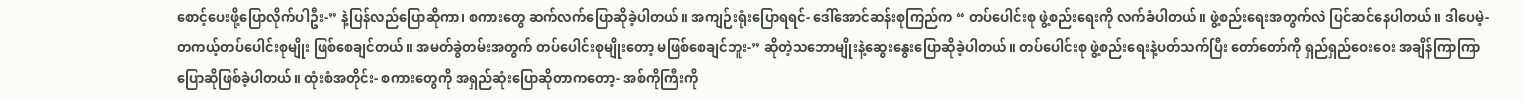စောင့်ပေးဖို့ပြောလိုက်ပါဦး-” နဲ့ပြန်လည်ပြောဆိုကာ၊ စကားတွေ ဆက်လက်ပြောဆိုခဲ့ပါတယ်။ အကျဉ်းရုံးပြောရရင်- ဒေါ်အောင်ဆန်းစုကြည်က “ တပ်ပေါင်းစု ဖွဲ့စည်းရေးကို လက်ခံပါတယ်။ ဖွဲ့စည်းရေးအတွက်လဲ ပြင်ဆင်နေပါတယ်။ ဒါပေမဲ့- တကယ့်တပ်ပေါင်းစုမျိုး ဖြစ်စေချင်တယ်။ အမတ်ခွဲတမ်းအတွက် တပ်ပေါင်းစုမျိုးတော့ မဖြစ်စေချင်ဘူး-” ဆိုတဲ့သဘောမျိုးနဲ့ဆွေးနွေးပြောဆိုခဲ့ပါတယ်။ တပ်ပေါင်းစု ဖွဲ့စည်းရေးနဲ့ပတ်သက်ပြီး တော်တော်ကို ရှည်ရှည်ဝေးဝေး အချိန်ကြာကြာ ပြောဆိုဖြစ်ခဲ့ပါတယ်။ ထုံးစံအတိုင်း- စကားတွေကို အရှည်ဆုံးပြောဆိုတာကတော့- အစ်ကိုကြီးကို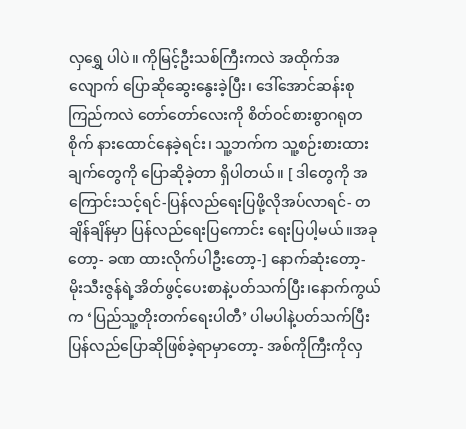လှရွှေ ပါပဲ။ ကိုမြင့်ဦးသစ်ကြီးကလဲ အထိုက်အလျောက် ပြောဆိုဆွေးနွေးခဲ့ပြီး၊ ဒေါ်အောင်ဆန်းစုကြည်ကလဲ တော်တော်လေးကို စိတ်ဝင်စားစွာဂရုတစိုက် နားထောင်နေခဲ့ရင်း၊ သူ့ဘက်က သူ့စဉ်းစားထားချက်တွေကို ပြောဆိုခဲ့တာ ရှိပါတယ်။ [ ဒါတွေကို အကြောင်းသင့်ရင်-ပြန်လည်ရေးပြဖို့လိုအပ်လာရင်- တချိန်ချိန်မှာ ပြန်လည်ရေးပြကောင်း ရေးပြပါ့မယ်။အခုတော့- ခဏ ထားလိုက်ပါဦးတော့-] နောက်ဆုံးတော့- မိုးသီးဇွန်ရဲ့အိတ်ဖွင့်ပေးစာနဲ့ပတ်သက်ပြီး၊နောက်ကွယ်က ‘ပြည်သူ့တိုးတက်ရေးပါတီ’ ပါမပါနဲ့ပတ်သက်ပြီး ပြန်လည်ပြောဆိုဖြစ်ခဲ့ရာမှာတော့- အစ်ကိုကြီးကိုလှ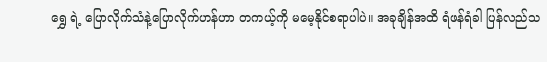ရွှေ ရဲ့ ပြောလိုက်သံနဲ့ပြောလိုက်ဟန်ဟာ တကယ့်ကို မမေ့နိုင်စရာပါပဲ။ အခုချိန်အထိ ရံဖန်ရံခါ ပြန်လည်သ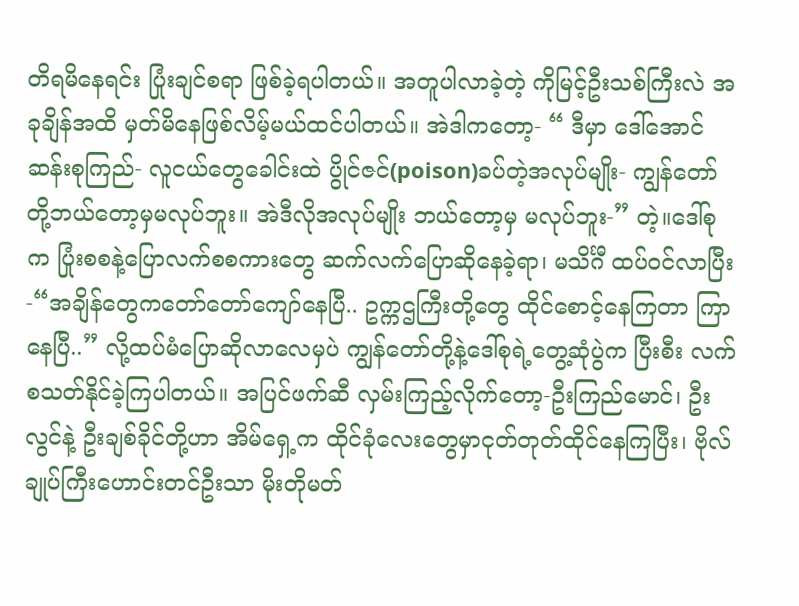တိရမိနေရင်း ပြုံးချင်စရာ ဖြစ်ခဲ့ရပါတယ်။ အတူပါလာခဲ့တဲ့ ကိုမြင့်ဦးသစ်ကြီးလဲ အခုချိန်အထိ မှတ်မိနေဖြစ်လိမ့်မယ်ထင်ပါတယ်။ အဲဒါကတော့- “ ဒီမှာ ဒေါ်အောင်ဆန်းစုကြည်- လူငယ်တွေခေါင်းထဲ ပွိုင်ဇင်(poison)ခပ်တဲ့အလုပ်မျိုး- ကျွန်တော်တို့ဘယ်တော့မှမလုပ်ဘူး။ အဲဒီလိုအလုပ်မျိုး ဘယ်တော့မှ မလုပ်ဘူး-” တဲ့။ဒေါ်စုက ပြုံးစစနဲ့ပြောလက်စစကားတွေ ဆက်လက်ပြောဆိုနေခဲ့ရာ၊ မသိင်္ဂီ ထပ်ဝင်လာပြီး-“အချိန်တွေကတော်တော်ကျော်နေပြီ.. ဥက္ကဌကြီးတို့တွေ ထိုင်စောင့်နေကြတာ ကြာနေပြီ..” လို့ထပ်မံပြောဆိုလာလေမှပဲ ကျွန်တော်တို့နဲ့ဒေါ်စုရဲ့တွေ့ဆုံပွဲက ပြီးစီး လက်စသတ်နိုင်ခဲ့ကြပါတယ်။ အပြင်ဖက်ဆီ လှမ်းကြည့်လိုက်တော့-ဦးကြည်မောင်၊ ဦးလွင်နဲ့ ဦးချစ်ခိုင်တို့ဟာ အိမ်ရှေ့က ထိုင်ခုံလေးတွေမှာငုတ်တုတ်ထိုင်နေကြပြီး၊ ဗိုလ်ချုပ်ကြီးဟောင်းတင်ဦးသာ မိုးတိုမတ်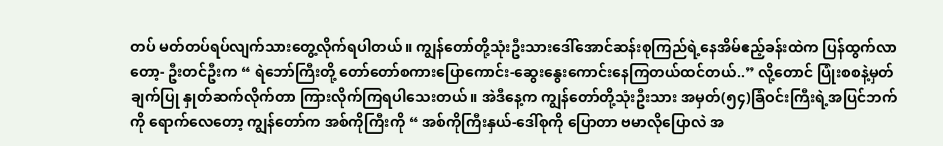တပ် မတ်တပ်ရပ်လျက်သားတွေ့လိုက်ရပါတယ်။ ကျွန်တော်တို့သုံးဦးသားဒေါ်အောင်ဆန်းစုကြည်ရဲ့နေအိမ်ဧည့်ခန်းထဲက ပြန်ထွက်လာတော့- ဦးတင်ဦးက “ ရဲဘော်ကြီးတို့ တော်တော်စကားပြောကောင်း-ဆွေးနွေးကောင်းနေကြတယ်ထင်တယ်..” လို့တောင် ပြုံးစစနဲ့မှတ်ချက်ပြု နှုတ်ဆက်လိုက်တာ ကြားလိုက်ကြရပါသေးတယ်။ အဲဒီနေ့က ကျွန်တော်တို့သုံးဦးသား အမှတ်(၅၄)ခြံဝင်းကြီးရဲ့အပြင်ဘက်ကို ရောက်လေတော့ ကျွန်တော်က အစ်ကိုကြီးကို “ အစ်ကိုကြီးနှယ်-ဒေါ်စုကို ပြောတာ ဗမာလိုပြောလဲ အ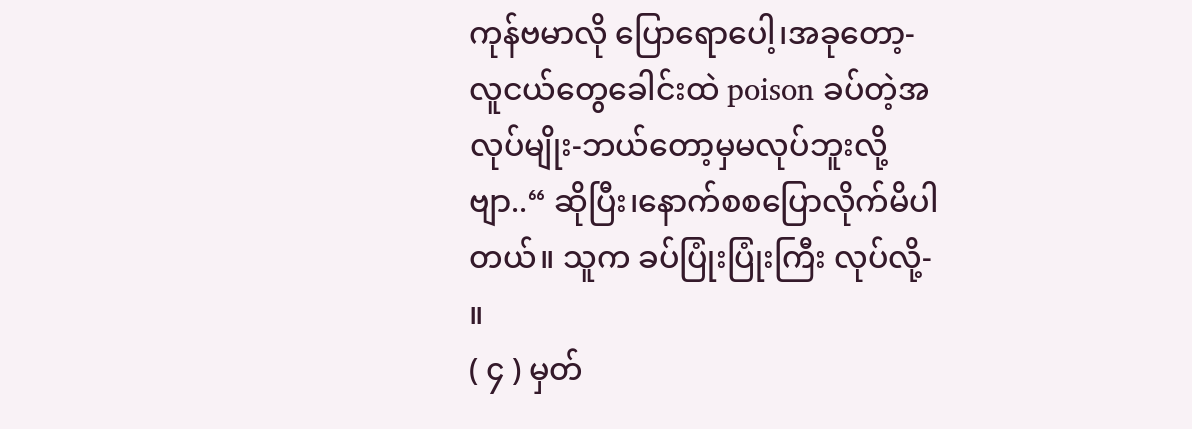ကုန်ဗမာလို ပြောရောပေါ့၊အခုတော့- လူငယ်တွေခေါင်းထဲ poison ခပ်တဲ့အလုပ်မျိုး-ဘယ်တော့မှမလုပ်ဘူးလို့ဗျာ..“ ဆိုပြီး၊နောက်စစပြောလိုက်မိပါတယ်။ သူက ခပ်ပြုံးပြုံးကြီး လုပ်လို့- ။
( ၄ ) မှတ်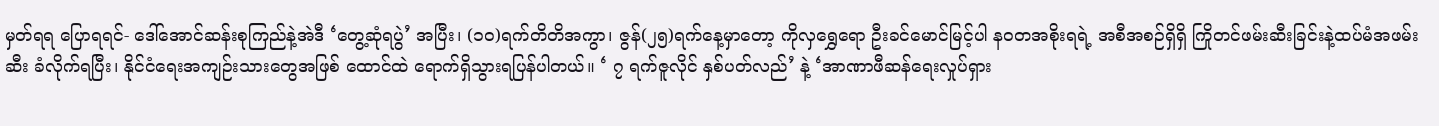မှတ်ရရ ပြောရရင်- ဒေါ်အောင်ဆန်းစုကြည်နဲ့အဲဒီ ‘တွေ့ဆုံရပွဲ’ အပြီး၊ (၁၀)ရက်တိတိအကွာ၊ ဇွန်(၂၅)ရက်နေ့မှာတော့ ကိုလှရွှေရော ဦးခင်မောင်မြင့်ပါ နဝတအစိုးရရဲ့ အစီအစဉ်ရှိရှိ ကြိုတင်ဖမ်းဆီးခြင်းနဲ့ထပ်မံအဖမ်းဆီး ခံလိုက်ရပြီး၊ နိုင်ငံရေးအကျဉ်းသားတွေအဖြစ် ထောင်ထဲ ရောက်ရှိသွားရပြန်ပါတယ်။ ‘ ၇ ရက်ဇူလိုင် နှစ်ပတ်လည်’ နဲ့ ‘အာဏာဖီဆန်ရေးလှုပ်ရှား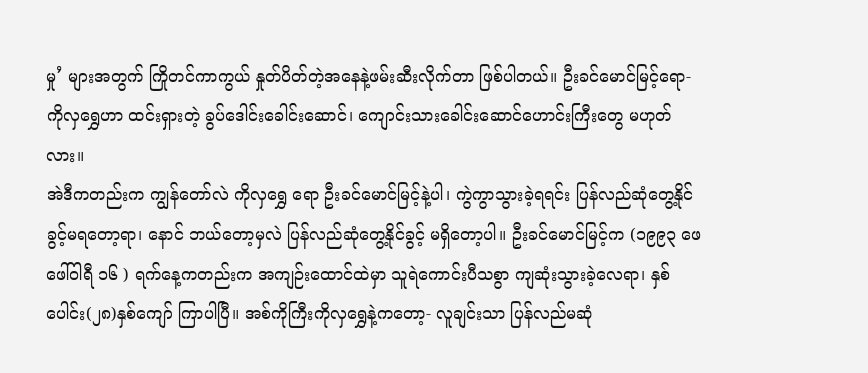မှု’ များအတွက် ကြိုတင်ကာကွယ် နှုတ်ပိတ်တဲ့အနေနဲ့ဖမ်းဆီးလိုက်တာ ဖြစ်ပါတယ်။ ဦးခင်မောင်မြင့်ရော-ကိုလှရွှေဟာ ထင်းရှားတဲ့ ခွပ်ဒေါင်းခေါင်းဆောင်၊ ကျောင်းသားခေါင်းဆောင်ဟောင်းကြီးတွေ မဟုတ်လား။
အဲဒီကတည်းက ကျွန်တော်လဲ ကိုလှရွှေ ရော ဦးခင်မောင်မြင့်နဲ့ပါ၊ ကွဲကွာသွားခဲ့ရရင်း ပြန်လည်ဆုံတွေ့နိုင်ခွင့်မရတော့ရာ၊ နောင် ဘယ်တော့မှလဲ ပြန်လည်ဆုံတွေ့နိုင်ခွင့် မရှိတော့ပါ။ ဦးခင်မောင်မြင့်က (၁၉၉၃ ဖေဖေါ်ဝါရီ ၁၆ ) ရက်နေ့ကတည်းက အကျဉ်းထောင်ထဲမှာ သူရဲကောင်းပီသစွာ ကျဆုံးသွားခဲ့လေရာ၊ နှစ်ပေါင်း(၂၈)နှစ်ကျော် ကြာပါပြီ။ အစ်ကိုကြီးကိုလှရွှေနဲ့ကတော့- လူချင်းသာ ပြန်လည်မဆုံ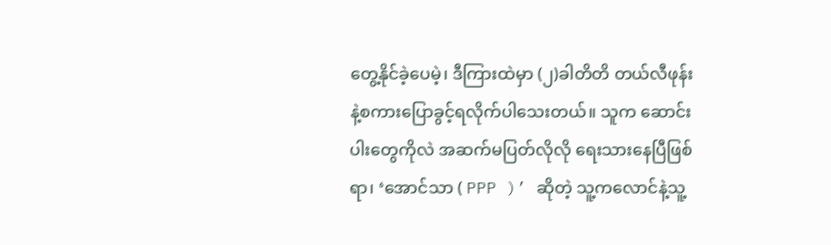တွေ့နိုင်ခဲ့ပေမဲ့၊ ဒီကြားထဲမှာ (၂)ခါတိတိ တယ်လီဖုန်းနဲ့စကားပြောခွင့်ရလိုက်ပါသေးတယ်။ သူက ဆောင်းပါးတွေကိုလဲ အဆက်မပြတ်လိုလို ရေးသားနေပြီဖြစ်ရာ၊ ‘အောင်သာ ( PPP )’ ဆိုတဲ့ သူ့ကလောင်နဲ့သူ့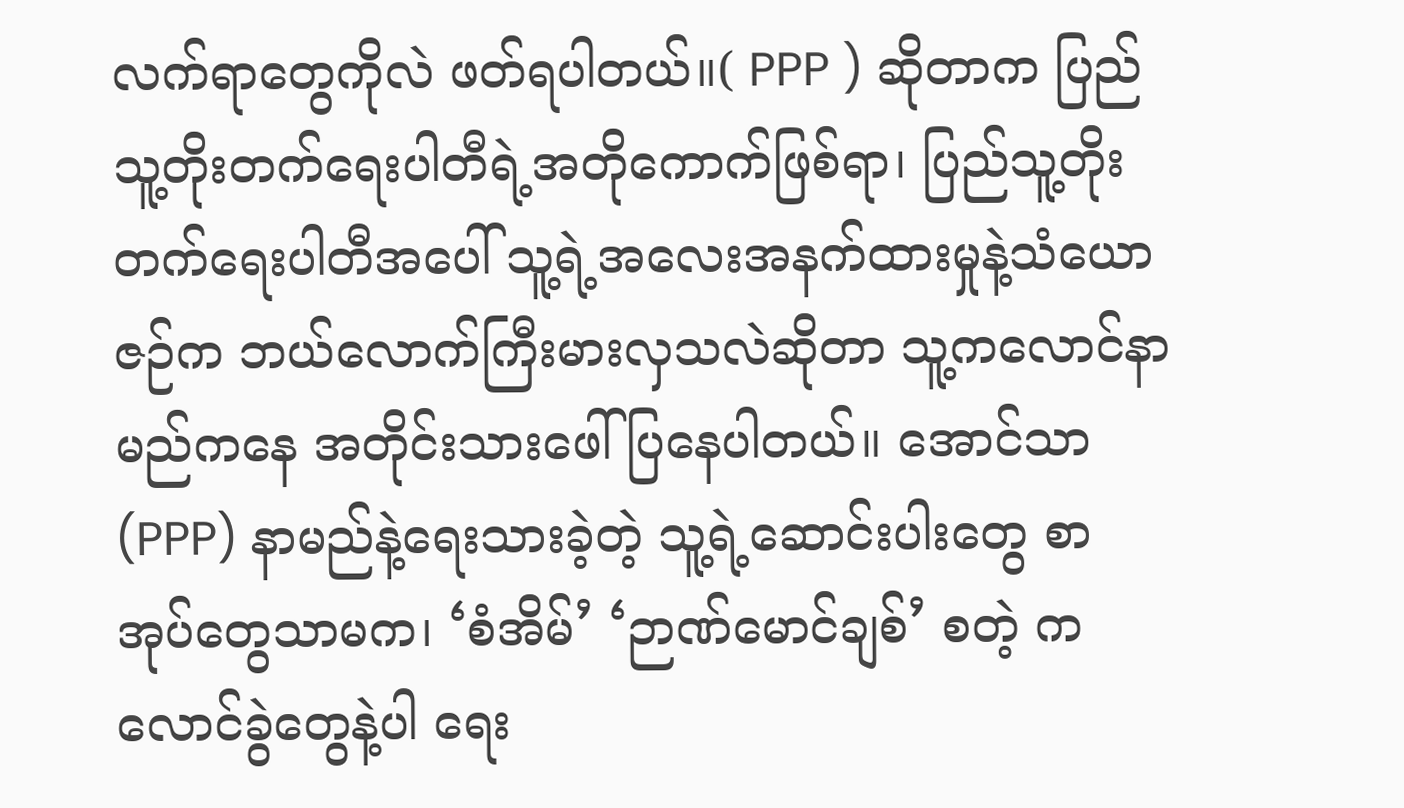လက်ရာတွေကိုလဲ ဖတ်ရပါတယ်။( PPP ) ဆိုတာက ပြည်သူ့တိုးတက်ရေးပါတီရဲ့အတိုကောက်ဖြစ်ရာ၊ ပြည်သူ့တိုးတက်ရေးပါတီအပေါ် သူ့ရဲ့အလေးအနက်ထားမှုနဲ့သံယောဇဉ်က ဘယ်လောက်ကြီးမားလှသလဲဆိုတာ သူ့ကလောင်နာမည်ကနေ အတိုင်းသားဖေါ်ပြနေပါတယ်။ အောင်သာ(PPP) နာမည်နဲ့ရေးသားခဲ့တဲ့ သူ့ရဲ့ဆောင်းပါးတွေ စာအုပ်တွေသာမက၊ ‘စံအိမ်’ ‘ဉာဏ်မောင်ချစ်’ စတဲ့ ကလောင်ခွဲတွေနဲ့ပါ ရေး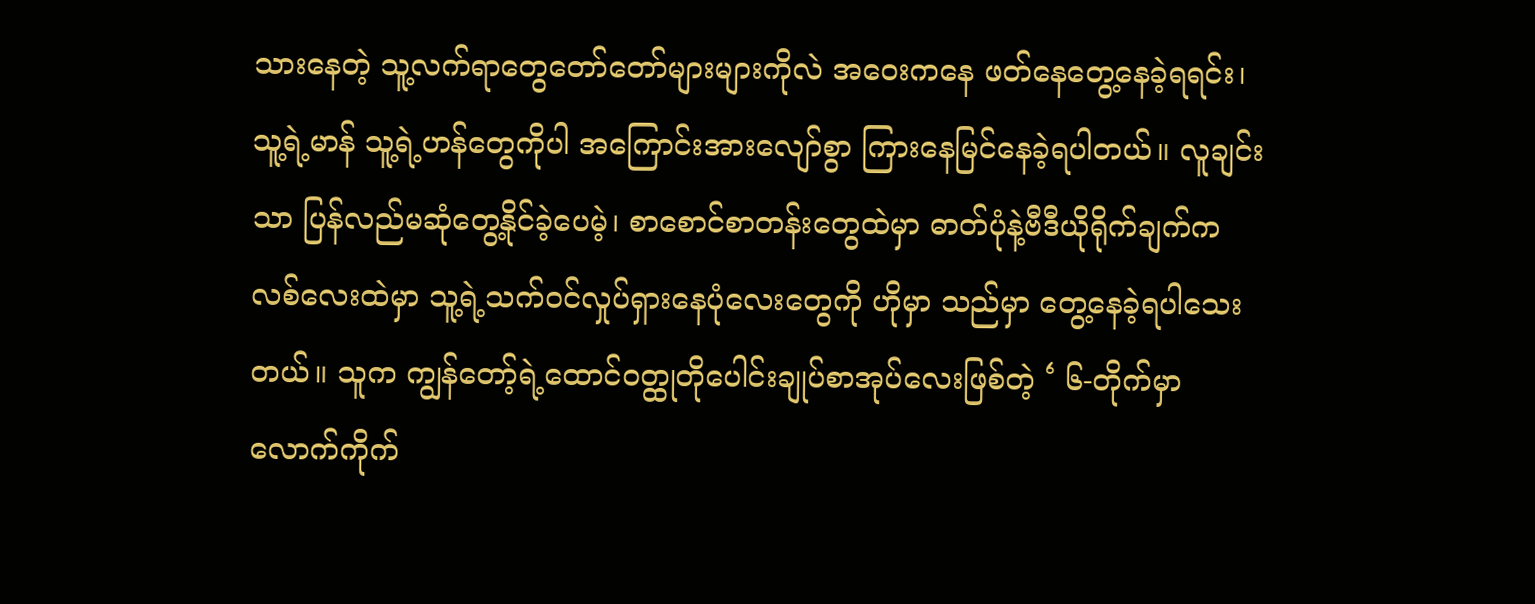သားနေတဲ့ သူ့လက်ရာတွေတော်တော်များများကိုလဲ အဝေးကနေ ဖတ်နေတွေ့နေခဲ့ရရင်း၊ သူ့ရဲ့မာန် သူ့ရဲ့ဟန်တွေကိုပါ အကြောင်းအားလျော်စွာ ကြားနေမြင်နေခဲ့ရပါတယ်။ လူချင်းသာ ပြန်လည်မဆုံတွေ့နိုင်ခဲ့ပေမဲ့၊ စာစောင်စာတန်းတွေထဲမှာ ဓာတ်ပုံနဲ့ဗီဒီယိုရိုက်ချက်ကလစ်လေးထဲမှာ သူ့ရဲ့သက်ဝင်လှုပ်ရှားနေပုံလေးတွေကို ဟိုမှာ သည်မှာ တွေ့နေခဲ့ရပါသေးတယ်။ သူက ကျွန်တော့်ရဲ့ထောင်ဝတ္ထုတိုပေါင်းချုပ်စာအုပ်လေးဖြစ်တဲ့ ‘ ၆-တိုက်မှာ လောက်ကိုက်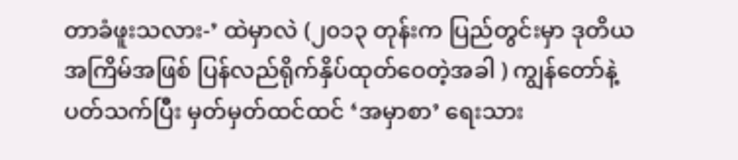တာခံဖူးသလား-’ ထဲမှာလဲ (၂၀၁၃ တုန်းက ပြည်တွင်းမှာ ဒုတိယအကြိမ်အဖြစ် ပြန်လည်ရိုက်နှိပ်ထုတ်ဝေတဲ့အခါ ) ကျွန်တော်နဲ့ပတ်သက်ပြီး မှတ်မှတ်ထင်ထင် ‘အမှာစာ’ ရေးသား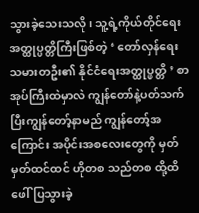သွားခဲ့သေးသလို၊ သူ့ရဲ့ကိုယ်တိုင်ရေးအတ္ထုပ္ပတ္တိကြီးဖြစ်တဲ့ ‘ တော်လှန်ရေးသမားတဦး၏ နိုင်ငံရေးအတ္ထုပ္ဖတ္တိ ’ စာအုပ်ကြီးထဲမှာလဲ ကျွန်တော်နဲ့ပတ်သက်ပြီးကျွန်တော့်နာမည် ကျွန်တော့်အကြောင်း အပိုင်းအစလေးတွေကို မှတ်မှတ်ထင်ထင် ဟိုတစ သည်တစ ထို့ထိဖေါ်ပြသွားခဲ့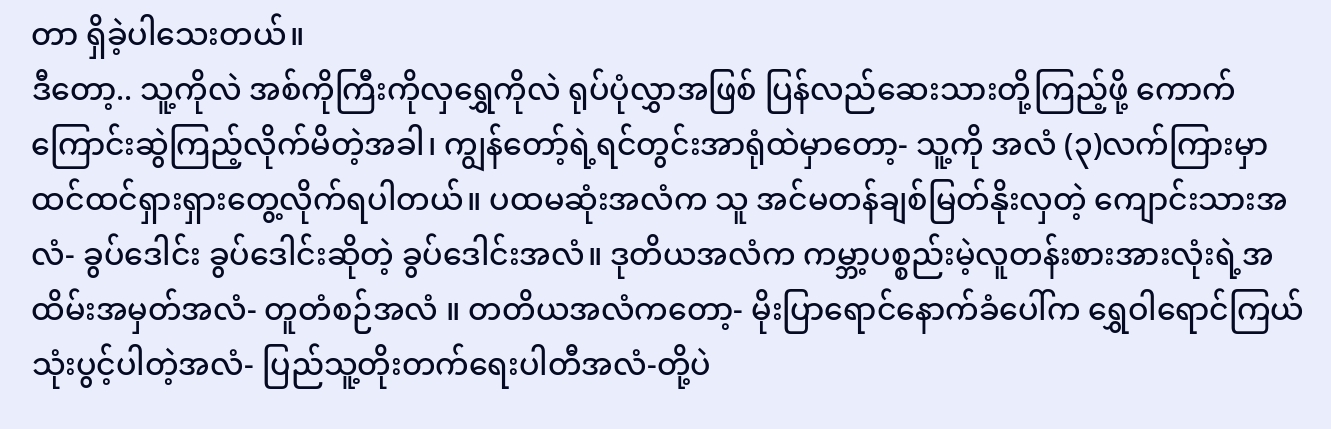တာ ရှိခဲ့ပါသေးတယ်။
ဒီတော့.. သူ့ကိုလဲ အစ်ကိုကြီးကိုလှရွှေကိုလဲ ရုပ်ပုံလွှာအဖြစ် ပြန်လည်ဆေးသားတို့ကြည့်ဖို့ ကောက်ကြောင်းဆွဲကြည့်လိုက်မိတဲ့အခါ၊ ကျွန်တော့်ရဲ့ရင်တွင်းအာရုံထဲမှာတော့- သူ့ကို အလံ (၃)လက်ကြားမှာ ထင်ထင်ရှားရှားတွေ့လိုက်ရပါတယ်။ ပထမဆုံးအလံက သူ အင်မတန်ချစ်မြတ်နိုးလှတဲ့ ကျောင်းသားအလံ- ခွပ်ဒေါင်း ခွပ်ဒေါင်းဆိုတဲ့ ခွပ်ဒေါင်းအလံ။ ဒုတိယအလံက ကမ္ဘာ့ပစ္စည်းမဲ့လူတန်းစားအားလုံးရဲ့အထိမ်းအမှတ်အလံ- တူတံစဉ်အလံ ။ တတိယအလံကတော့- မိုးပြာရောင်နောက်ခံပေါ်က ရွှေဝါရောင်ကြယ်သုံးပွင့်ပါတဲ့အလံ- ပြည်သူ့တိုးတက်ရေးပါတီအလံ-တို့ပဲ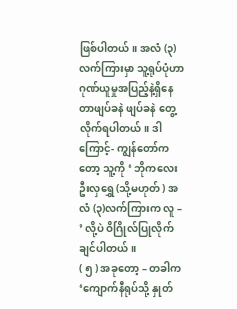ဖြစ်ပါတယ်။ အလံ (၃)လက်ကြားမှာ သူ့ရုပ်ပုံဟာ ဂုဏ်ယူမှုအပြည့်နဲ့ရှိနေတာဖျပ်ခနဲ ဖျပ်ခနဲ တွေ့လိုက်ရပါတယ်။ ဒါကြောင့်- ကျွန်တော်ကတော့ သူ့ကို ‘ ဘိုကလေး ဦးလှရွှေ (သို့မဟုတ် ) အလံ (၃)လက်ကြားက လူ – ’ လို့ပဲ ဝိဂြိုလ်ပြုလိုက်ချင်ပါတယ်။
( ၅ ) အခုတော့ – တခါက ‘ကျောက်နီရုပ်သို့ နှုတ်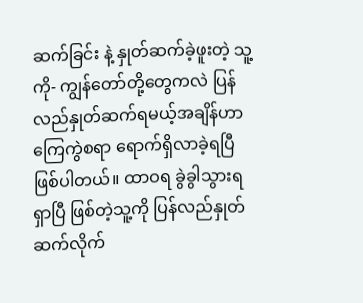ဆက်ခြင်း နဲ့ နှုတ်ဆက်ခဲ့ဖူးတဲ့ သူ့ကို- ကျွန်တော်တို့တွေကလဲ ပြန်လည်နှုတ်ဆက်ရမယ့်အချိန်ဟာ ကြေကွဲစရာ ရောက်ရှိလာခဲ့ရပြီ ဖြစ်ပါတယ်။ ထာဝရ ခွဲခွါသွားရရှာပြီ ဖြစ်တဲ့သူ့ကို ပြန်လည်နှုတ်ဆက်လိုက်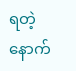ရတဲ့ နောက်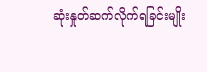ဆုံးနှုတ်ဆက်လိုက်ရခြင်းမျိုး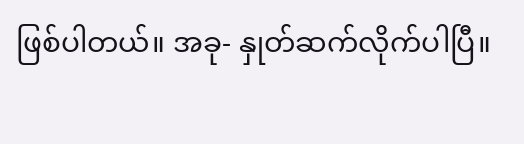ဖြစ်ပါတယ်။ အခု- နှုတ်ဆက်လိုက်ပါပြီ။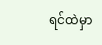ရင်ထဲမှာ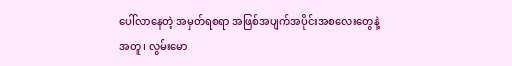ပေါ်လာနေတဲ့ အမှတ်ရစရာ အဖြစ်အပျက်အပိုင်းအစလေးတွေနဲ့အတူ၊ လွမ်းမော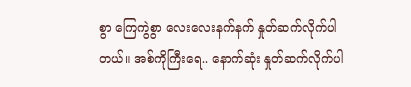စွာ ကြေကွဲစွာ လေးလေးနက်နက် နှုတ်ဆက်လိုက်ပါတယ်။ အစ်ကိုကြီးရေ.. နောက်ဆုံး နှုတ်ဆက်လိုက်ပါ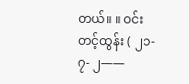တယ်။ ။ ဝင်းတင့်ထွန်း ( ၂၁- ၇- ၂——